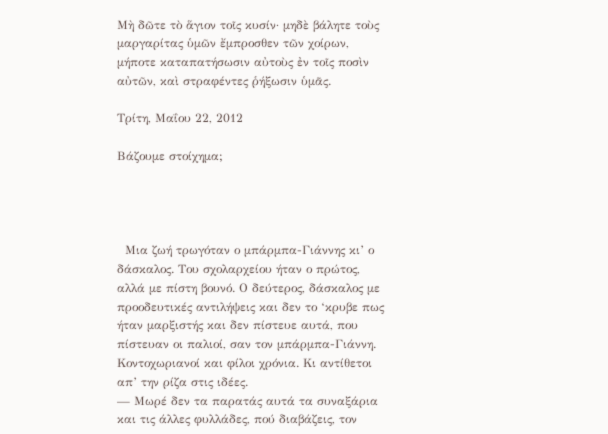Μὴ δῶτε τὸ ἅγιον τοῖς κυσίν· μηδὲ βάλητε τοὺς μαργαρίτας ὑμῶν ἔμπροσθεν τῶν χοίρων, μήποτε καταπατήσωσιν αὐτοὺς ἐν τοῖς ποσὶν αὐτῶν, καὶ στραφέντες ῥήξωσιν ὑμᾶς.

Τρίτη, Μαΐου 22, 2012

Βάζουμε στοίχημα;




  Μια ζωή τρωγόταν ο μπάρμπα-Γιάννης κι’ ο δάσκαλος. Του σχολαρχείου ήταν ο πρώτος, αλλά με πίστη βουνό. Ο δεύτερος, δάσκαλος με προοδευτικές αντιλήψεις και δεν το ‘κρυβε πως ήταν μαρξιστής και δεν πίστευε αυτά, που πίστευαν οι παλιοί, σαν τον μπάρμπα-Γιάννη. Κοντοχωριανοί και φίλοι χρόνια. Κι αντίθετοι απ’ την ρίζα στις ιδέες.
— Μωρέ δεν τα παρατάς αυτά τα συναξάρια και τις άλλες φυλλάδες, πού διαβάζεις, τον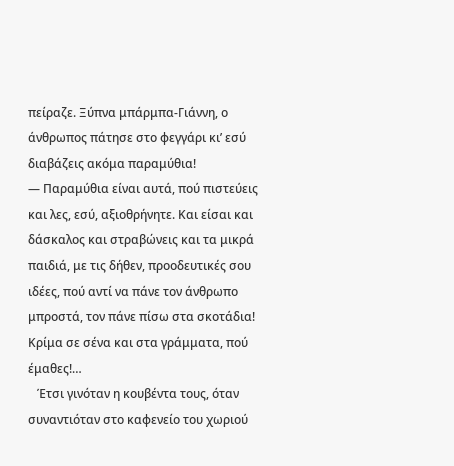πείραζε. Ξύπνα μπάρμπα-Γιάννη, ο άνθρωπος πάτησε στο φεγγάρι κι’ εσύ διαβάζεις ακόμα παραμύθια!
— Παραμύθια είναι αυτά, πού πιστεύεις και λες, εσύ, αξιοθρήνητε. Και είσαι και δάσκαλος και στραβώνεις και τα μικρά παιδιά, με τις δήθεν, προοδευτικές σου ιδέες, πού αντί να πάνε τον άνθρωπο μπροστά, τον πάνε πίσω στα σκοτάδια! Κρίμα σε σένα και στα γράμματα, πού έμαθες!…
   Έτσι γινόταν η κουβέντα τους, όταν συναντιόταν στο καφενείο του χωριού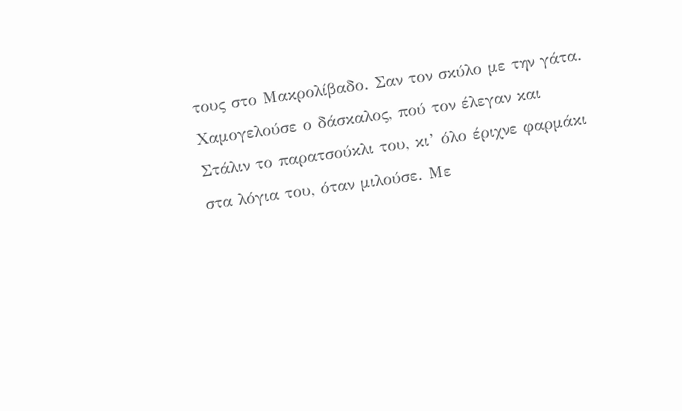τους στο Μακρολίβαδο. Σαν τον σκύλο με την γάτα. Χαμογελούσε ο δάσκαλος, πού τον έλεγαν και Στάλιν το παρατσούκλι του, κι’ όλο έριχνε φαρμάκι στα λόγια του, όταν μιλούσε. Με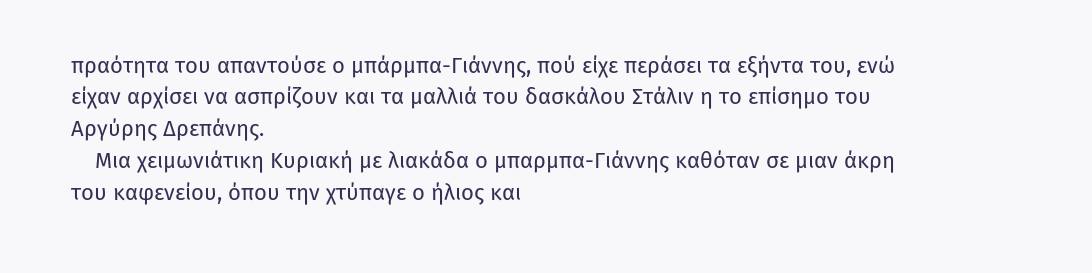πραότητα του απαντούσε ο μπάρμπα-Γιάννης, πού είχε περάσει τα εξήντα του, ενώ είχαν αρχίσει να ασπρίζουν και τα μαλλιά του δασκάλου Στάλιν η το επίσημο του Αργύρης Δρεπάνης.
    Μια χειμωνιάτικη Κυριακή με λιακάδα ο μπαρμπα-Γιάννης καθόταν σε μιαν άκρη του καφενείου, όπου την χτύπαγε ο ήλιος και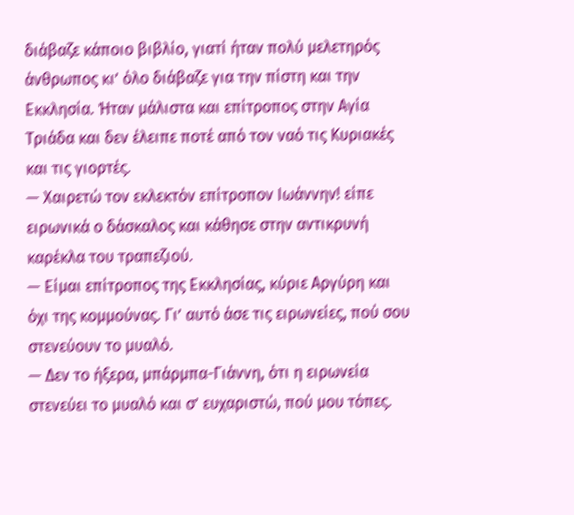διάβαζε κάποιο βιβλίο, γιατί ήταν πολύ μελετηρός άνθρωπος κι’ όλο διάβαζε για την πίστη και την Εκκλησία. Ήταν μάλιστα και επίτροπος στην Αγία Τριάδα και δεν έλειπε ποτέ από τον ναό τις Κυριακές και τις γιορτές.
— Χαιρετώ τον εκλεκτόν επίτροπον Ιωάννην! είπε ειρωνικά ο δάσκαλος και κάθησε στην αντικρυνή καρέκλα του τραπεζιού.
— Είμαι επίτροπος της Εκκλησίας, κύριε Αργύρη και όχι της κομμούνας. Γι’ αυτό άσε τις ειρωνείες, πού σου στενεύουν το μυαλό.
— Δεν το ήξερα, μπάρμπα-Γιάννη, ότι η ειρωνεία στενεύει το μυαλό και σ’ ευχαριστώ, πού μου τόπες.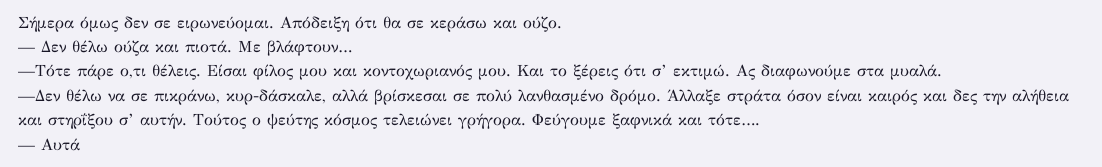Σήμερα όμως δεν σε ειρωνεύομαι. Απόδειξη ότι θα σε κεράσω και ούζο.
— Δεν θέλω ούζα και πιοτά. Με βλάφτουν…
—Τότε πάρε ο,τι θέλεις. Είσαι φίλος μου και κοντοχωριανός μου. Και το ξέρεις ότι σ’ εκτιμώ. Ας διαφωνούμε στα μυαλά.
—Δεν θέλω να σε πικράνω, κυρ-δάσκαλε, αλλά βρίσκεσαι σε πολύ λανθασμένο δρόμο. Άλλαξε στράτα όσον είναι καιρός και δες την αλήθεια και στηρΐξου σ’ αυτήν. Τούτος ο ψεύτης κόσμος τελειώνει γρήγορα. Φεύγουμε ξαφνικά και τότε….
— Αυτά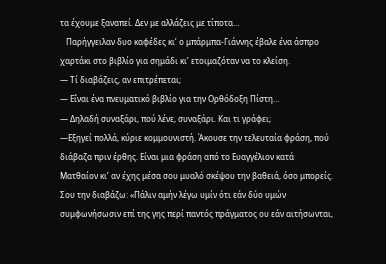τα έχουμε ξαναπεί. Δεν με αλλάζεις με τίποτα…
   Παρήγγειλαν δυο καφέδες κι’ ο μπάρμπα-Γιάννης έβαλε ένα άσπρο χαρτάκι στο βιβλίο για σημάδι κι’ ετοιμαζόταν να το κλείση.
— Τί διαβάζεις, αν επιτρέπεται;
— Εΐναι ένα πνευματικό βιβλίο για την Ορθόδοξη Πίστη…
— Δηλαδή συναξάρι, πού λένε, συναξάρι. Και τι γράφει;
—Εξηγεί πολλά, κύριε κομμουνιστή. Άκουσε την τελευταία φράση, πού διάβαζα πριν έρθης. Είναι μια φράση από το Ευαγγέλιον κατά Ματθαίον κι’ αν έχης μέσα σου μυαλό σκέψου την βαθειά, όσο μπορείς. Σου την διαβάζω: «Πάλιν αμήν λέγω υμίν ότι εάν δύο υμών συμφωνήσωσιν επί της γης περί παντός πράγματος ου εάν αιτήσωνται,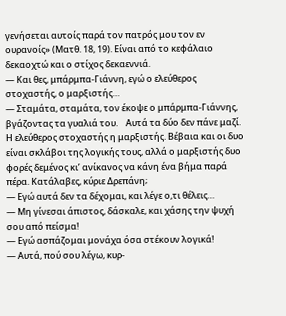γενήσεται αυτοίς παρά τον πατρός μου τον εν ουρανοίς» (Ματθ. 18, 19). Είναι από το κεφάλαιο δεκαοχτώ και ο στίχος δεκαεννιά.
— Και θες, μπάρμπα-Γιάννη, εγώ ο ελεύθερος στοχαστής, ο μαρξιστής…
— Σταμάτα, σταμάτα, τον έκοψε ο μπάρμπα-Γιάννης, βγάζοντας τα γυαλιά του.    Αυτά τα δύο δεν πάνε μαζί. Η ελεύθερος στοχαστής η μαρξιστής. Βέβαια και οι δυο είναι σκλάβοι της λογικής τους, αλλά ο μαρξιστής δυο φορές δεμένος κι’ ανίκανος να κάνη ένα βήμα παρά πέρα. Κατάλαβες, κύριε Δρεπάνη;
— Εγώ αυτά δεν τα δέχομαι, και λέγε ο,τι θέλεις…
— Μη γίνεσαι άπιστος, δάσκαλε, και χάσης την ψυχή σου από πείσμα!
— Εγώ ασπάζομαι μονάχα όσα στέκουν λογικά!
— Αυτά, πού σου λέγω, κυρ-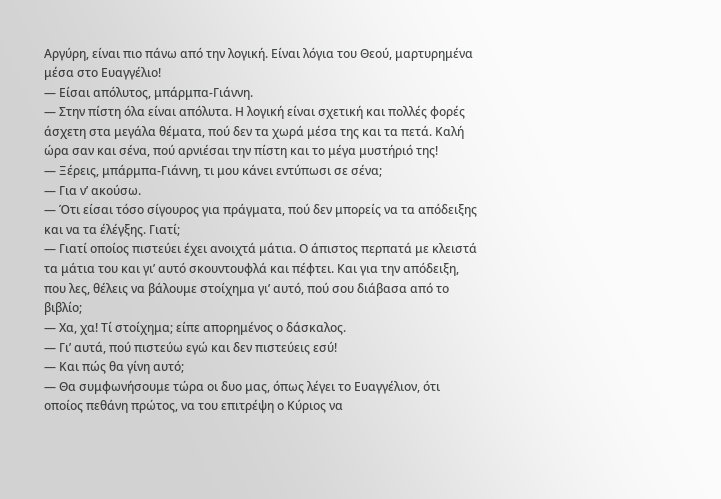Αργύρη, είναι πιο πάνω από την λογική. Είναι λόγια του Θεού, μαρτυρημένα μέσα στο Ευαγγέλιο!
— Είσαι απόλυτος, μπάρμπα-Γιάννη.
— Στην πίστη όλα είναι απόλυτα. Η λογική είναι σχετική και πολλές φορές άσχετη στα μεγάλα θέματα, πού δεν τα χωρά μέσα της και τα πετά. Καλή ώρα σαν και σένα, πού αρνιέσαι την πίστη και το μέγα μυστήριό της!
— Ξέρεις, μπάρμπα-Γιάννη, τι μου κάνει εντύπωσι σε σένα;
— Για ν’ ακούσω.
— Ότι είσαι τόσο σίγουρος για πράγματα, πού δεν μπορείς να τα απόδειξης και να τα έλέγξης. Γιατί;
— Γιατί οποίος πιστεύει έχει ανοιχτά μάτια. Ο άπιστος περπατά με κλειστά τα μάτια του και γι’ αυτό σκουντουφλά και πέφτει. Και για την απόδειξη, που λες, θέλεις να βάλουμε στοίχημα γι’ αυτό, πού σου διάβασα από το βιβλίο;
— Χα, χα! Τί στοίχημα; είπε απορημένος ο δάσκαλος.
— Γι’ αυτά, πού πιστεύω εγώ και δεν πιστεύεις εσύ!
— Και πώς θα γίνη αυτό;
— Θα συμφωνήσουμε τώρα οι δυο μας, όπως λέγει το Ευαγγέλιον, ότι οποίος πεθάνη πρώτος, να του επιτρέψη ο Κύριος να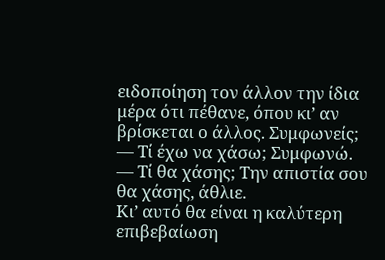ειδοποίηση τον άλλον την ίδια μέρα ότι πέθανε, όπου κι’ αν βρίσκεται ο άλλος. Συμφωνείς;
— Τί έχω να χάσω; Συμφωνώ.
— Τί θα χάσης; Την απιστία σου θα χάσης, άθλιε.
Κι’ αυτό θα είναι η καλύτερη επιβεβαίωση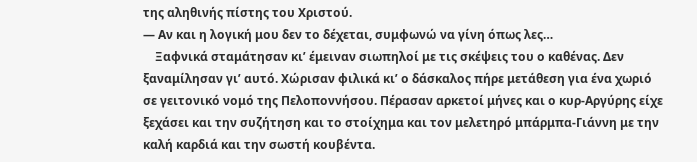της αληθινής πίστης του Χριστού.
— Αν και η λογική μου δεν το δέχεται, συμφωνώ να γίνη όπως λες…
    Ξαφνικά σταμάτησαν κι’ έμειναν σιωπηλοί με τις σκέψεις του ο καθένας. Δεν ξαναμίλησαν γι’ αυτό. Χώρισαν φιλικά κι’ ο δάσκαλος πήρε μετάθεση για ένα χωριό σε γειτονικό νομό της Πελοποννήσου. Πέρασαν αρκετοί μήνες και ο κυρ-Αργύρης είχε ξεχάσει και την συζήτηση και το στοίχημα και τον μελετηρό μπάρμπα-Γιάννη με την καλή καρδιά και την σωστή κουβέντα.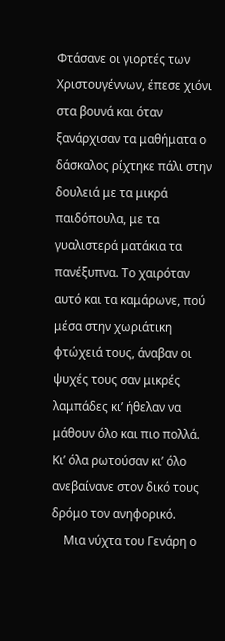Φτάσανε οι γιορτές των Χριστουγέννων, έπεσε χιόνι στα βουνά και όταν ξανάρχισαν τα μαθήματα ο δάσκαλος ρίχτηκε πάλι στην δουλειά με τα μικρά παιδόπουλα, με τα γυαλιστερά ματάκια τα πανέξυπνα. Το χαιρόταν αυτό και τα καμάρωνε, πού μέσα στην χωριάτικη φτώχειά τους, άναβαν οι ψυχές τους σαν μικρές λαμπάδες κι’ ήθελαν να μάθουν όλο και πιο πολλά. Κι’ όλα ρωτούσαν κι’ όλο ανεβαίνανε στον δικό τους δρόμο τον ανηφορικό.
    Μια νύχτα του Γενάρη ο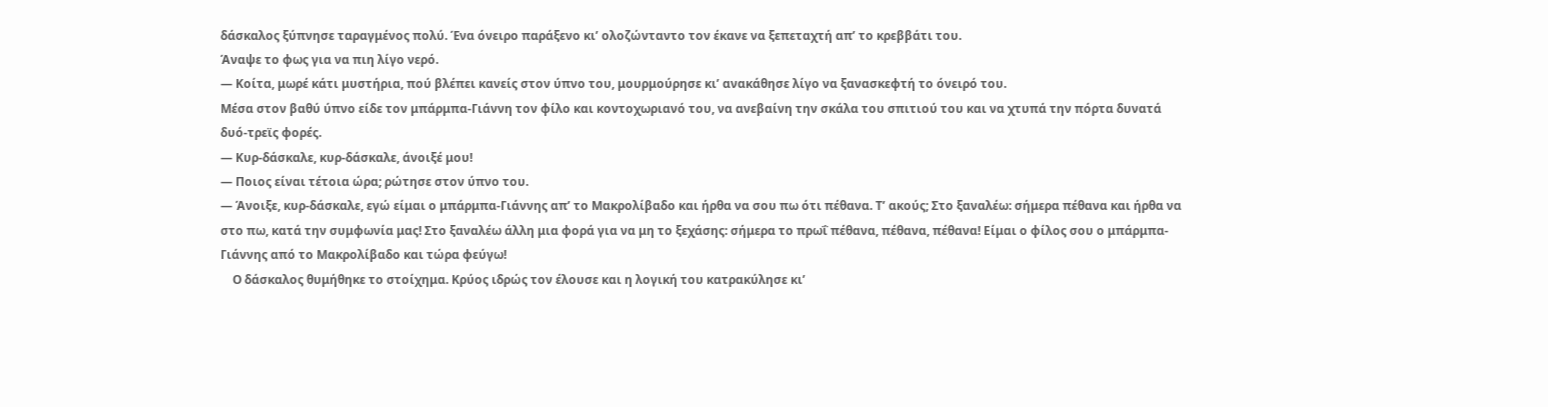δάσκαλος ξύπνησε ταραγμένος πολύ. Ένα όνειρο παράξενο κι’ ολοζώνταντο τον έκανε να ξεπεταχτή απ’ το κρεββάτι του.
Άναψε το φως για να πιη λίγο νερό.
— Κοίτα, μωρέ κάτι μυστήρια, πού βλέπει κανείς στον ύπνο του, μουρμούρησε κι’ ανακάθησε λίγο να ξανασκεφτή το όνειρό του.
Μέσα στον βαθύ ύπνο είδε τον μπάρμπα-Γιάννη τον φίλο και κοντοχωριανό του, να ανεβαίνη την σκάλα του σπιτιού του και να χτυπά την πόρτα δυνατά δυό-τρεϊς φορές.
— Κυρ-δάσκαλε, κυρ-δάσκαλε, άνοιξέ μου!
— Ποιος είναι τέτοια ώρα; ρώτησε στον ύπνο του.
— Άνοιξε, κυρ-δάσκαλε, εγώ είμαι ο μπάρμπα-Γιάννης απ’ το Μακρολίβαδο και ήρθα να σου πω ότι πέθανα. Τ’ ακούς; Στο ξαναλέω: σήμερα πέθανα και ήρθα να στο πω, κατά την συμφωνία μας! Στο ξαναλέω άλλη μια φορά για να μη το ξεχάσης: σήμερα το πρωΐ πέθανα, πέθανα, πέθανα! Είμαι ο φίλος σου ο μπάρμπα-Γιάννης από το Μακρολίβαδο και τώρα φεύγω!
    Ο δάσκαλος θυμήθηκε το στοίχημα. Κρύος ιδρώς τον έλουσε και η λογική του κατρακύλησε κι’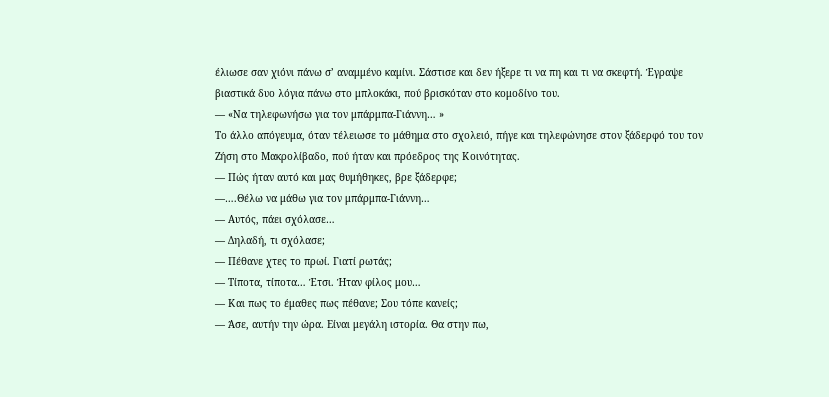έλιωσε σαν χιόνι πάνω σ’ αναμμένο καμίνι. Σάστισε και δεν ήξερε τι να πη και τι να σκεφτή. Έγραψε βιαστικά δυο λόγια πάνω στο μπλοκάκι, πού βρισκόταν στο κομοδίνο του.
— «Να τηλεφωνήσω για τον μπάρμπα-Γιάννη… »
Το άλλο απόγευμα, όταν τέλειωσε το μάθημα στο σχολειό, πήγε και τηλεφώνησε στον ξάδερφό του τον Ζήση στο Μακρολίβαδο, πού ήταν και πρόεδρος της Κοινότητας.
— Πώς ήταν αυτό και μας θυμήθηκες, βρε ξάδερφε;
—….Θέλω να μάθω για τον μπάρμπα-Γιάννη…
— Αυτός, πάει σχόλασε…
— Δηλαδή, τι σχόλασε;
— Πέθανε χτες το πρωί. Γιατί ρωτάς;
— Τίποτα, τίποτα… Έτσι. Ήταν φίλος μου…
— Και πως το έμαθες πως πέθανε; Σου τόπε κανείς;
— Άσε, αυτήν την ώρα. Είναι μεγάλη ιστορία. Θα στην πω,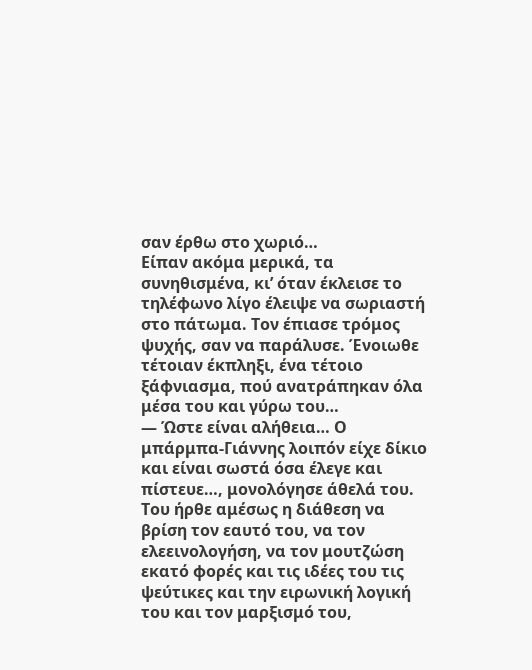σαν έρθω στο χωριό…
Είπαν ακόμα μερικά, τα συνηθισμένα, κι’ όταν έκλεισε το τηλέφωνο λίγο έλειψε να σωριαστή στο πάτωμα. Τον έπιασε τρόμος ψυχής, σαν να παράλυσε. Ένοιωθε τέτοιαν έκπληξι, ένα τέτοιο ξάφνιασμα, πού ανατράπηκαν όλα μέσα του και γύρω του…
— Ώστε είναι αλήθεια… Ο μπάρμπα-Γιάννης λοιπόν είχε δίκιο και είναι σωστά όσα έλεγε και πίστευε…, μονολόγησε άθελά του.
Του ήρθε αμέσως η διάθεση να βρίση τον εαυτό του, να τον ελεεινολογήση, να τον μουτζώση εκατό φορές και τις ιδέες του τις ψεύτικες και την ειρωνική λογική του και τον μαρξισμό του,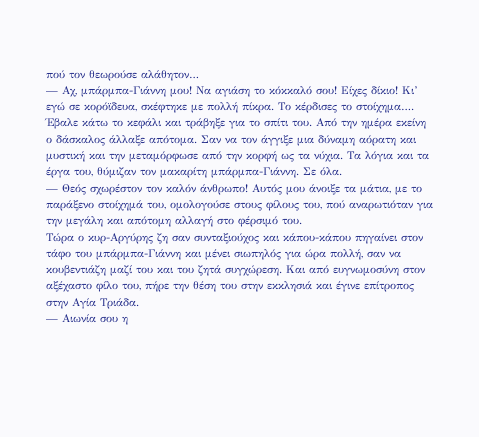πού τον θεωρούσε αλάθητον…
— Αχ, μπάρμπα-Γιάννη μου! Να αγιάση το κόκκαλό σου! Είχες δίκιο! Κι’ εγώ σε κορόϊδευα, σκέφτηκε με πολλή πίκρα. Το κέρδισες το στοίχημα….
Έβαλε κάτω το κεφάλι και τράβηξε για το σπίτι του. Από την ημέρα εκείνη ο δάσκαλος άλλαξε απότομα. Σαν να τον άγγιξε μια δύναμη αόρατη και μυστική και την μεταμόρφωσε από την κορφή ως τα νύχια. Τα λόγια και τα έργα του, θύμιζαν τον μακαρίτη μπάρμπα-Γιάννη. Σε όλα.
— Θεός σχωρέστον τον καλόν άνθρωπο! Αυτός μου άνοιξε τα μάτια, με το παράξενο στοίχημά του, ομολογούσε στους φίλους του, πού αναρωτιόταν για την μεγάλη και απότομη αλλαγή στο φέρσιμό του.
Τώρα ο κυρ-Αργύρης ζη σαν συνταξιούχος και κάπου-κάπου πηγαίνει στον τάφο του μπάρμπα-Γιάννη και μένει σιωπηλός για ώρα πολλή, σαν να κουβεντιάζη μαζί του και του ζητά συγχώρεση. Και από ευγνωμοσύνη στον αξέχαστο φίλο του, πήρε την θέση του στην εκκλησιά και έγινε επίτροπος στην Αγία Τριάδα.
— Αιωνία σου η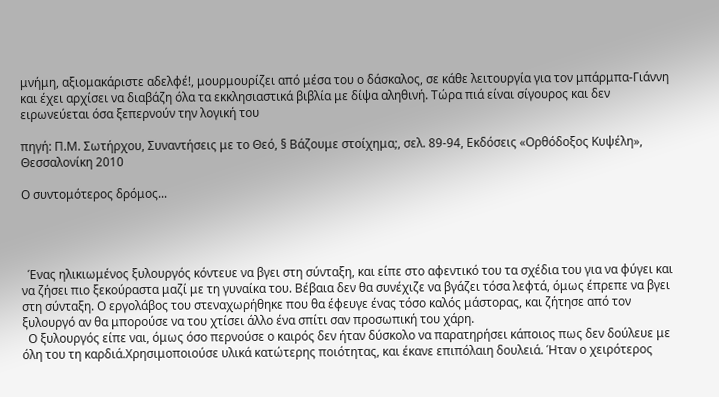μνήμη, αξιομακάριστε αδελφέ!, μουρμουρίζει από μέσα του ο δάσκαλος, σε κάθε λειτουργία για τον μπάρμπα-Γιάννη και έχει αρχίσει να διαβάζη όλα τα εκκλησιαστικά βιβλία με δίψα αληθινή. Τώρα πιά είναι σίγουρος και δεν ειρωνεύεται όσα ξεπερνούν την λογική του

πηγή: Π.Μ. Σωτήρχου, Συναντήσεις με το Θεό, § Βάζουμε στοίχημα;, σελ. 89-94, Εκδόσεις «Ορθόδοξος Κυψέλη», Θεσσαλονίκη 2010

Ο συντομότερος δρόμος...




  Ένας ηλικιωμένος ξυλουργός κόντευε να βγει στη σύνταξη, και είπε στο αφεντικό του τα σχέδια του για να φύγει και να ζήσει πιο ξεκούραστα μαζί με τη γυναίκα του. Βέβαια δεν θα συνέχιζε να βγάζει τόσα λεφτά, όμως έπρεπε να βγει στη σύνταξη. Ο εργολάβος του στεναχωρήθηκε που θα έφευγε ένας τόσο καλός μάστορας, και ζήτησε από τον ξυλουργό αν θα μπορούσε να του χτίσει άλλο ένα σπίτι σαν προσωπική του χάρη.
  Ο ξυλουργός είπε ναι, όμως όσο περνούσε ο καιρός δεν ήταν δύσκολο να παρατηρήσει κάποιος πως δεν δούλευε με όλη του τη καρδιά.Χρησιμοποιούσε υλικά κατώτερης ποιότητας, και έκανε επιπόλαιη δουλειά. Ήταν ο χειρότερος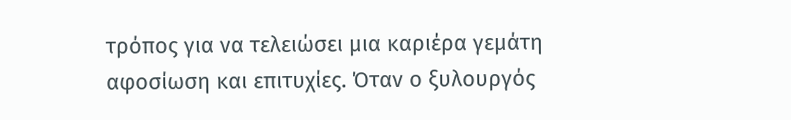τρόπος για να τελειώσει μια καριέρα γεμάτη αφοσίωση και επιτυχίες. Όταν ο ξυλουργός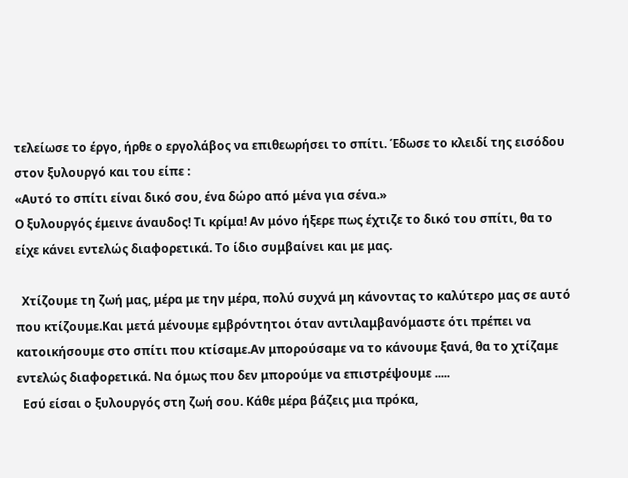τελείωσε το έργο, ήρθε ο εργολάβος να επιθεωρήσει το σπίτι. Έδωσε το κλειδί της εισόδου στον ξυλουργό και του είπε :
«Αυτό το σπίτι είναι δικό σου, ένα δώρο από μένα για σένα.»
Ο ξυλουργός έμεινε άναυδος! Τι κρίμα! Αν μόνο ήξερε πως έχτιζε το δικό του σπίτι, θα το είχε κάνει εντελώς διαφορετικά. Το ίδιο συμβαίνει και με μας.

  Χτίζουμε τη ζωή μας, μέρα με την μέρα, πολύ συχνά μη κάνοντας το καλύτερο μας σε αυτό που κτίζουμε.Και μετά μένουμε εμβρόντητοι όταν αντιλαμβανόμαστε ότι πρέπει να κατοικήσουμε στο σπίτι που κτίσαμε.Αν μπορούσαμε να το κάνουμε ξανά, θα το χτίζαμε εντελώς διαφορετικά. Να όμως που δεν μπορούμε να επιστρέψουμε .....
  Εσύ είσαι ο ξυλουργός στη ζωή σου. Κάθε μέρα βάζεις μια πρόκα,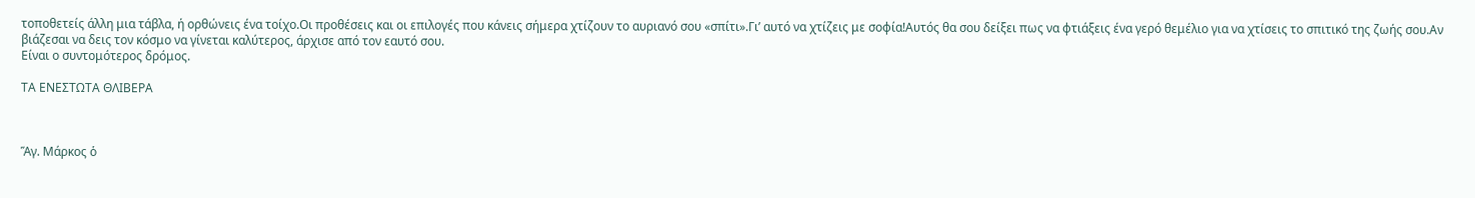τοποθετείς άλλη μια τάβλα, ή ορθώνεις ένα τοίχο.Οι προθέσεις και οι επιλογές που κάνεις σήμερα χτίζουν το αυριανό σου «σπίτι».Γι’ αυτό να χτίζεις με σοφία!Αυτός θα σου δείξει πως να φτιάξεις ένα γερό θεμέλιο για να χτίσεις το σπιτικό της ζωής σου.Αν βιάζεσαι να δεις τον κόσμο να γίνεται καλύτερος, άρχισε από τον εαυτό σου.
Είναι ο συντομότερος δρόμος.

ΤΑ ΕΝΕΣΤΩΤΑ ΘΛΙΒΕΡΑ



Ἅγ. Μάρκος ὁ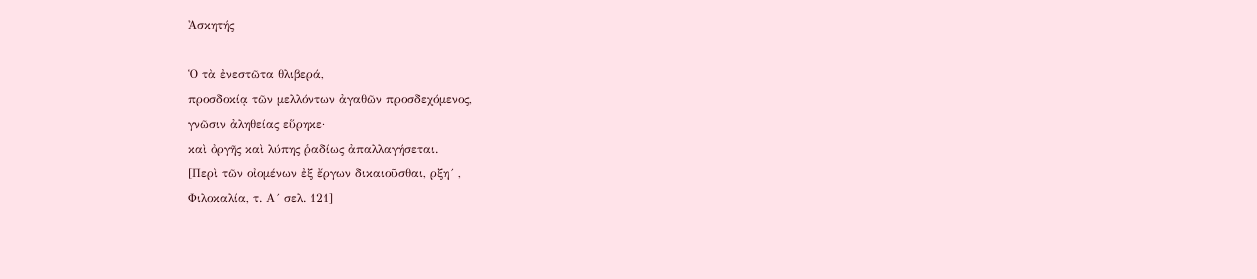Ἀσκητής

Ὁ τὰ ἐνεστῶτα θλιβερά,
προσδοκίᾳ τῶν μελλόντων ἀγαθῶν προσδεχόμενος,
γνῶσιν ἀληθείας εὕρηκε·
καὶ ὀργῆς καὶ λύπης ῥαδίως ἀπαλλαγήσεται.
[Περὶ τῶν οἰομένων ἐξ ἔργων δικαιοῦσθαι, ρξη´ ,
Φιλοκαλία, τ. Α´ σελ. 121]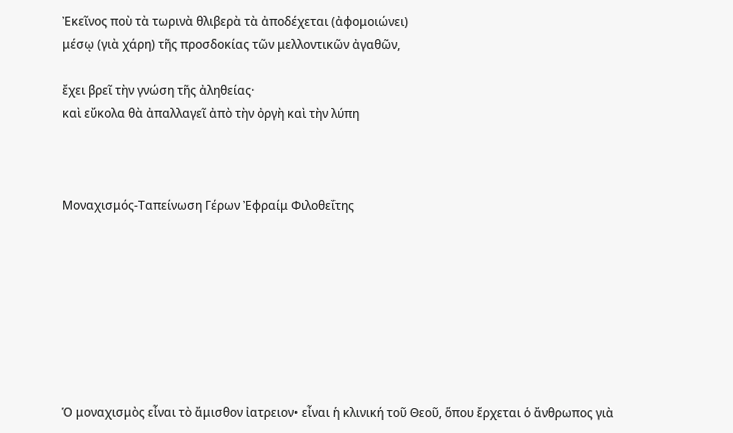Ἐκεῖνος ποὺ τὰ τωρινὰ θλιβερὰ τὰ ἀποδέχεται (ἀφομοιώνει)
μέσῳ (γιὰ χάρη) τῆς προσδοκίας τῶν μελλοντικῶν ἀγαθῶν,

ἔχει βρεῖ τὴν γνώση τῆς ἀληθείας·
καὶ εὔκολα θὰ ἀπαλλαγεῖ ἀπὸ τὴν ὀργὴ καὶ τὴν λύπη



Μοναχισμός-Ταπείνωση Γέρων Ἐφραίμ Φιλοθεΐτης








Ὁ μοναχισμὸς εἶναι τὸ ἄμισθον ἰατρειον• εἶναι ἡ κλινική τοῦ Θεοῦ, ὅπου ἔρχεται ὁ ἄνθρωπος γιὰ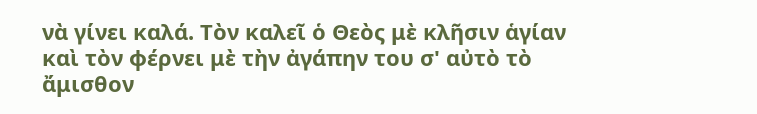νὰ γίνει καλά. Τὸν καλεῖ ὁ Θεὸς μὲ κλῆσιν ἁγίαν καὶ τὸν φέρνει μὲ τὴν ἀγάπην του σ' αὐτὸ τὸ ἄμισθον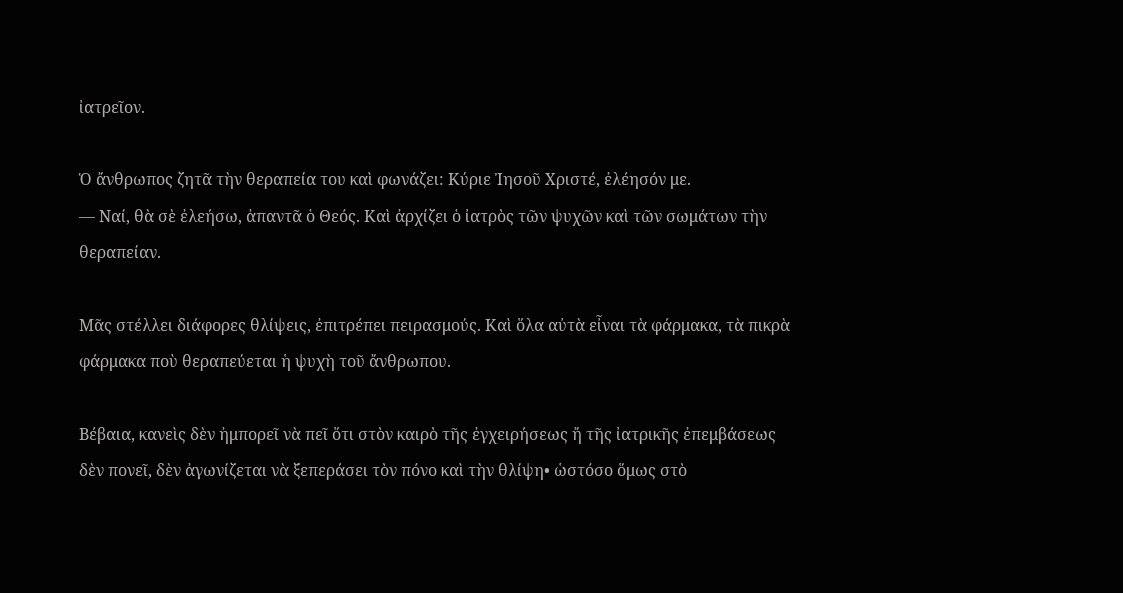ἰατρεῖον.

Ὁ ἄνθρωπος ζητᾶ τὴν θεραπεία του καὶ φωνάζει: Κύριε Ἰησοῦ Χριστέ, ἐλέησόν με.
— Ναί, θὰ σὲ ἐλεήσω, ἀπαντᾶ ὁ Θεός. Καὶ ἀρχίζει ὁ ἰατρὸς τῶν ψυχῶν καὶ τῶν σωμάτων τὴν θεραπείαν.

Μᾶς στέλλει διάφορες θλίψεις, ἐπιτρέπει πειρασμούς. Καὶ ὅλα αὐτὰ εἶναι τὰ φάρμακα, τὰ πικρὰ φάρμακα ποὺ θεραπεύεται ἡ ψυχὴ τοῦ ἄνθρωπου.

Βέβαια, κανεὶς δὲν ἠμπορεῖ νὰ πεῖ ὅτι στὸν καιρὸ τῆς ἐγχειρήσεως ἤ τῆς ἰατρικῆς ἐπεμβάσεως δὲν πονεῖ, δὲν ἀγωνίζεται νὰ ξεπεράσει τὸν πόνο καὶ τὴν θλίψη• ὡστόσο ὅμως στὸ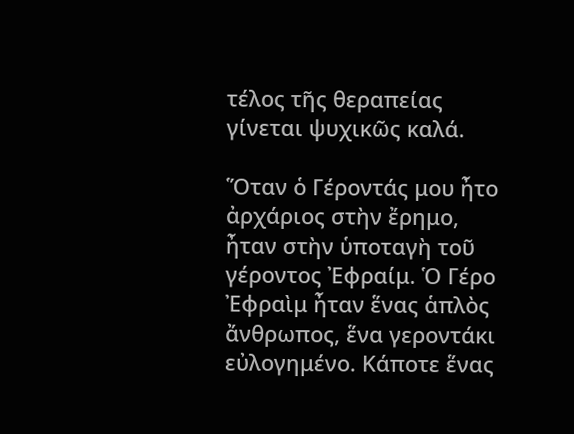τέλος τῆς θεραπείας γίνεται ψυχικῶς καλά.

Ὅταν ὁ Γέροντάς μου ἦτο ἀρχάριος στὴν ἔρημο, ἦταν στὴν ὑποταγὴ τοῦ γέροντος Ἐφραίμ. Ὁ Γέρο Ἐφραὶμ ἦταν ἕνας ἁπλὸς ἄνθρωπος, ἕνα γεροντάκι εὐλογημένο. Κάποτε ἕνας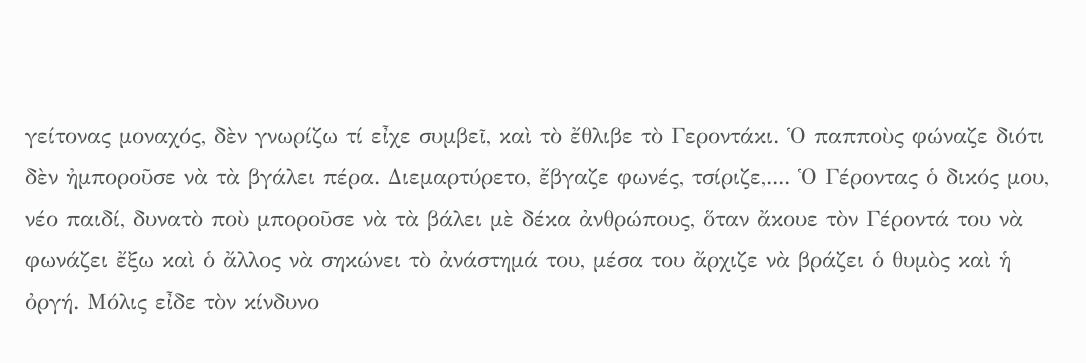γείτονας μοναχός, δὲν γνωρίζω τί εἶχε συμβεῖ, καὶ τὸ ἔθλιβε τὸ Γεροντάκι. Ὁ παπποὺς φώναζε διότι δὲν ἠμποροῦσε νὰ τὰ βγάλει πέρα. Διεμαρτύρετο, ἔβγαζε φωνές, τσίριζε,.... Ὁ Γέροντας ὁ δικός μου, νέο παιδί, δυνατὸ ποὺ μποροῦσε νὰ τὰ βάλει μὲ δέκα ἀνθρώπους, ὅταν ἄκουε τὸν Γέροντά του νὰ φωνάζει ἔξω καὶ ὁ ἄλλος νὰ σηκώνει τὸ ἀνάστημά του, μέσα του ἄρχιζε νὰ βράζει ὁ θυμὸς καὶ ἡ ὀργή. Μόλις εἶδε τὸν κίνδυνο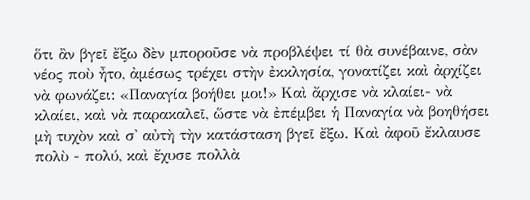ὅτι ἂν βγεῖ ἔξω δὲν μποροῦσε νὰ προβλέψει τί θὰ συνέβαινε, σὰν νέος ποὺ ἦτο, ἀμέσως τρέχει στὴν ἐκκλησία, γονατίζει καὶ ἀρχίζει νὰ φωνάζει: «Παναγία βοήθει μοι!» Καὶ ἄρχισε νὰ κλαίει- νὰ κλαίει, καὶ νὰ παρακαλεῖ, ὥστε νὰ ἐπέμβει ἡ Παναγία νὰ βοηθήσει μὴ τυχὸν καὶ σ' αὐτὴ τὴν κατάσταση βγεῖ ἔξω. Καὶ ἀφοῦ ἔκλαυσε πολὺ - πολύ, καὶ ἔχυσε πολλὰ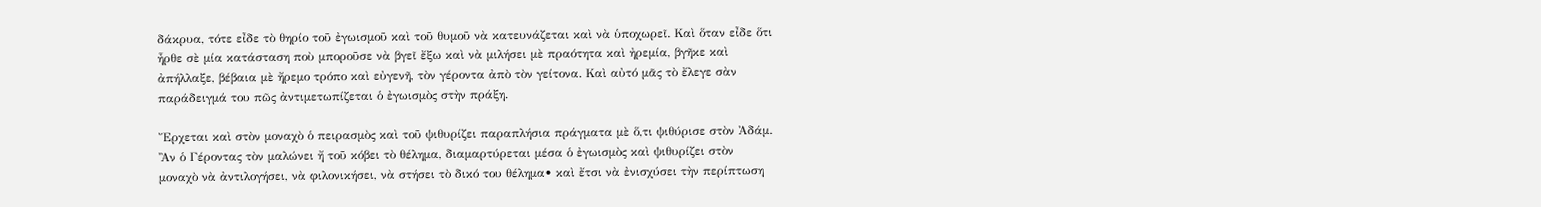δάκρυα, τότε εἶδε τὸ θηρίο τοῦ ἐγωισμοῦ καὶ τοῦ θυμοῦ νὰ κατευνάζεται καὶ νὰ ὑποχωρεῖ. Καὶ ὅταν εἶδε ὅτι ἦρθε σὲ μία κατάσταση ποὺ μποροῦσε νὰ βγεῖ ἔξω καὶ νὰ μιλήσει μὲ πραότητα καὶ ἠρεμία, βγῆκε καὶ ἀπήλλαξε, βέβαια μὲ ἤρεμο τρόπο καὶ εὐγενῆ, τὸν γέροντα ἀπὸ τὸν γείτονα. Καὶ αὐτό μᾶς τὸ ἔλεγε σὰν παράδειγμά του πῶς ἀντιμετωπίζεται ὁ ἐγωισμὸς στὴν πράξη.

Ἔρχεται καὶ στὸν μοναχὸ ὁ πειρασμὸς καὶ τοῦ ψιθυρίζει παραπλήσια πράγματα μὲ ὅ,τι ψιθύρισε στὸν Ἀδάμ. Ἂν ὁ Γέροντας τὸν μαλώνει ἤ τοῦ κόβει τὸ θέλημα, διαμαρτύρεται μέσα ὁ ἐγωισμὸς καὶ ψιθυρίζει στὸν μοναχὸ νὰ ἀντιλογήσει, νὰ φιλονικήσει, νὰ στήσει τὸ δικό του θέλημα• καὶ ἔτσι νὰ ἐνισχύσει τὴν περίπτωση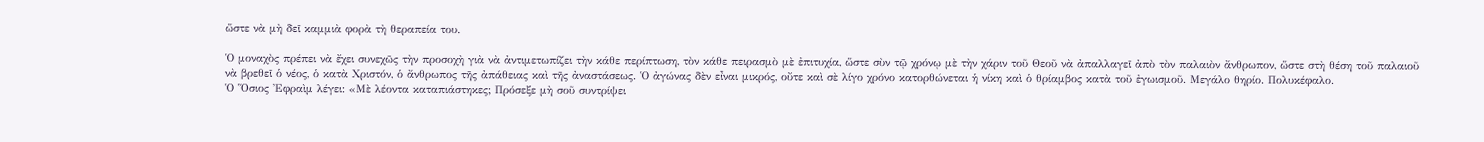ὥστε νὰ μὴ δεῖ καμμιὰ φορὰ τὴ θεραπεία του.

Ὁ μοναχὸς πρέπει νὰ ἔχει συνεχῶς τὴν προσοχὴ γιὰ νὰ ἀντιμετωπίζει τὴν κάθε περίπτωση, τὸν κάθε πειρασμὸ μὲ ἐπιτυχία, ὥστε σὺν τῷ χρόνῳ μὲ τὴν χάριν τοῦ Θεοῦ νὰ ἀπαλλαγεῖ ἀπὸ τὸν παλαιὸν ἄνθρωπον, ὥστε στὴ θέση τοῦ παλαιοῦ νὰ βρεθεῖ ὁ νέος, ὁ κατὰ Χριστόν, ὁ ἄνθρωπος τῆς ἀπάθειας καὶ τῆς ἀναστάσεως. Ὁ ἀγώνας δὲν εἶναι μικρός, οὔτε καὶ σὲ λίγο χρόνο κατορθώνεται ἡ νίκη καὶ ὁ θρίαμβος κατὰ τοῦ ἐγωισμοῦ. Μεγάλο θηρίο. Πολυκέφαλο.
Ὁ Ὅσιος Ἐφραὶμ λέγει: «Μὲ λέοντα καταπιάστηκες; Πρόσεξε μὴ σοῦ συντρίψει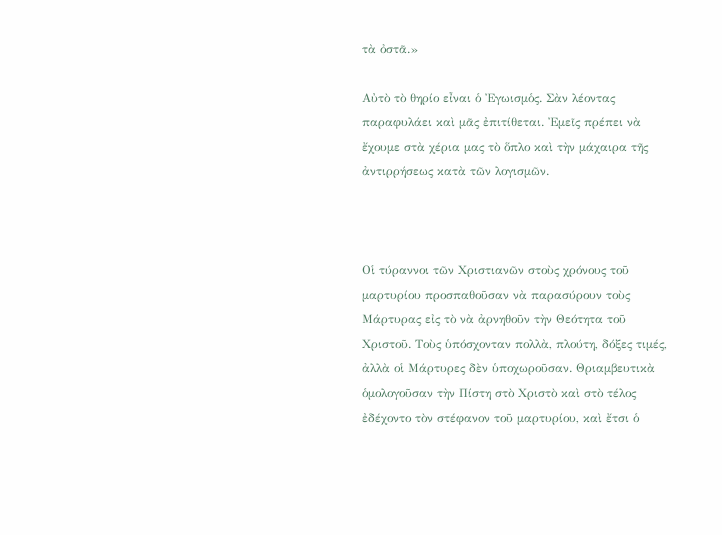τὰ ὀστᾶ.»

Αὐτὸ τὸ θηρίο εἶναι ὁ Ἐγωισμὁς. Σὰν λέοντας παραφυλάει καὶ μᾶς ἐπιτίθεται. Ἐμεῖς πρέπει νὰ ἔχουμε στὰ χέρια μας τὸ ὅπλο καὶ τὴν μάχαιρα τῆς ἀντιρρήσεως κατὰ τῶν λογισμῶν.



Οἱ τύραννοι τῶν Χριστιανῶν στοὺς χρόνους τοῦ μαρτυρίου προσπαθοῦσαν νὰ παρασύρουν τοὺς Μάρτυρας εἰς τὸ νὰ ἀρνηθοῦν τὴν Θεότητα τοῦ Χριστοῦ. Τοὺς ὑπόσχονταν πολλὰ, πλούτη, δόξες τιμές, ἀλλὰ οἱ Μάρτυρες δὲν ὑποχωροῦσαν. Θριαμβευτικὰ ὁμολογοῦσαν τὴν Πίστη στὸ Χριστὸ καὶ στὸ τέλος ἐδέχοντο τὸν στέφανον τοῦ μαρτυρίου, καὶ ἔτσι ὁ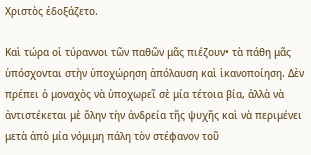Χριστὸς ἐδοξάζετο.

Καὶ τώρα οἱ τύραννοι τῶν παθῶν μᾶς πιέζουν• τὰ πάθη μᾶς ὑπόσχονται στὴν ὑποχώρηση ἀπόλαυση καὶ ἱκανοποίηση. Δὲν πρέπει ὁ μοναχὸς νὰ ὑποχωρεῖ σὲ μία τέτοια βία, ἀλλὰ νὰ ἀντιστέκεται μὲ ὅλην τὴν ἀνδρεία τῆς ψυχῆς καὶ νὰ περιμένει μετὰ ἀπὸ μία νόμιμη πάλη τὸν στέφανον τοῦ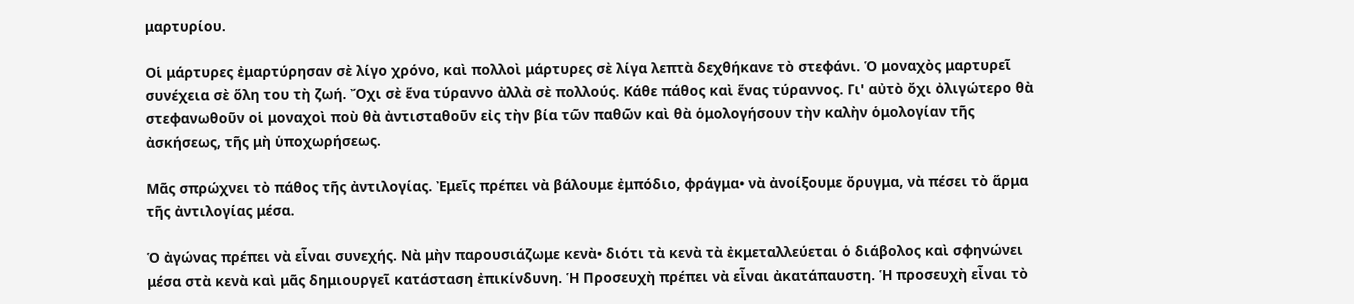μαρτυρίου.

Οἱ μάρτυρες ἐμαρτύρησαν σὲ λίγο χρόνο, καὶ πολλοὶ μάρτυρες σὲ λίγα λεπτὰ δεχθήκανε τὸ στεφάνι. Ὁ μοναχὸς μαρτυρεῖ συνέχεια σὲ ὅλη του τὴ ζωή. Ὄχι σὲ ἕνα τύραννο ἀλλὰ σὲ πολλούς. Κάθε πάθος καὶ ἕνας τύραννος. Γι' αὐτὸ ὄχι ὀλιγώτερο θὰ στεφανωθοῦν οἱ μοναχοὶ ποὺ θὰ ἀντισταθοῦν εἰς τὴν βία τῶν παθῶν καὶ θὰ ὁμολογήσουν τὴν καλὴν ὁμολογίαν τῆς ἀσκήσεως, τῆς μὴ ὑποχωρήσεως.

Μᾶς σπρώχνει τὸ πάθος τῆς ἀντιλογίας. Ἐμεῖς πρέπει νὰ βάλουμε ἐμπόδιο, φράγμα• νὰ ἀνοίξουμε ὄρυγμα, νὰ πέσει τὸ ἅρμα τῆς ἀντιλογίας μέσα.

Ὁ ἀγώνας πρέπει νὰ εἶναι συνεχής. Νὰ μὴν παρουσιάζωμε κενὰ• διότι τὰ κενὰ τὰ ἐκμεταλλεύεται ὁ διάβολος καὶ σφηνώνει μέσα στὰ κενὰ καὶ μᾶς δημιουργεῖ κατάσταση ἐπικίνδυνη. Ἡ Προσευχὴ πρέπει νὰ εἶναι ἀκατάπαυστη. Ἡ προσευχὴ εἶναι τὸ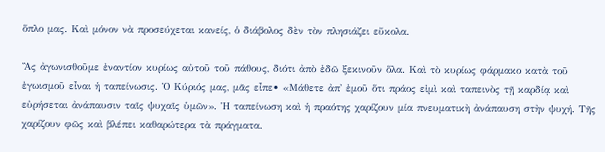ὅπλο μας. Καὶ μόνον νὰ προσεύχεται κανείς, ὁ διάβολος δὲν τὸν πλησιάζει εὔκολα.

Ἂς ἀγωνισθοῦμε ἐναντίον κυρίως αὐτοῦ τοῦ πάθους, διότι ἀπὸ ἐδῶ ξεκινοῦν ὅλα. Καὶ τὸ κυρίως φάρμακο κατὰ τοῦ ἐγωισμοῦ εἶναι ἡ ταπείνωσις. Ὁ Κύριός μας, μᾶς εἶπε• «Μάθετε ἀπ' ἐμοῦ ὅτι πράος εἰμὶ καὶ ταπεινὸς τῇ καρδίᾳ καὶ εὐρήσεται ἀνάπαυσιν ταῖς ψυχαῖς ὑμῶν». Ἡ ταπείνωση καὶ ἡ πραότης χαρίζουν μία πνευματικὴ ἀνάπαυση στὴν ψυχή. Τῆς χαρίζουν φῶς καὶ βλέπει καθαρώτερα τὰ πράγματα.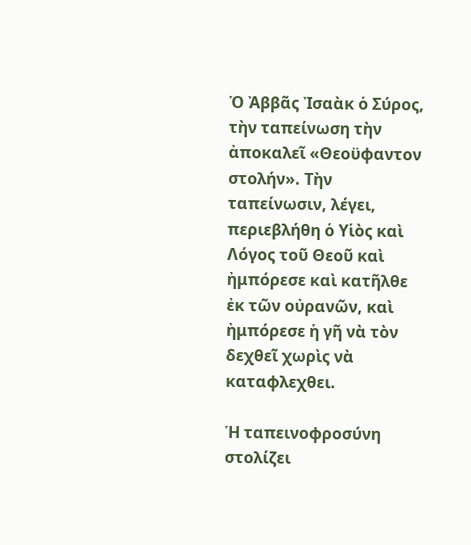Ὁ Ἀββᾶς Ἰσαὰκ ὁ Σύρος, τὴν ταπείνωση τὴν ἀποκαλεῖ «Θεοϋφαντον στολήν». Τὴν ταπείνωσιν, λέγει, περιεβλήθη ὁ Υἱὸς καὶ Λόγος τοῦ Θεοῦ καὶ ἠμπόρεσε καὶ κατῆλθε ἐκ τῶν οὐρανῶν, καὶ ἠμπόρεσε ἡ γῆ νὰ τὸν δεχθεῖ χωρὶς νὰ καταφλεχθει.

Ἡ ταπεινοφροσύνη στολίζει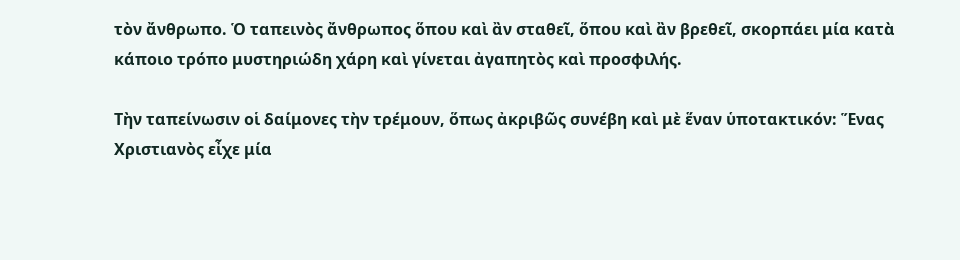τὸν ἄνθρωπο. Ὁ ταπεινὸς ἄνθρωπος ὅπου καὶ ἂν σταθεῖ, ὅπου καὶ ἂν βρεθεῖ, σκορπάει μία κατὰ κάποιο τρόπο μυστηριώδη χάρη καὶ γίνεται ἀγαπητὸς καὶ προσφιλής.

Τὴν ταπείνωσιν οἱ δαίμονες τὴν τρέμουν, ὅπως ἀκριβῶς συνέβη καὶ μὲ ἕναν ὑποτακτικόν: Ἕνας Χριστιανὸς εἶχε μία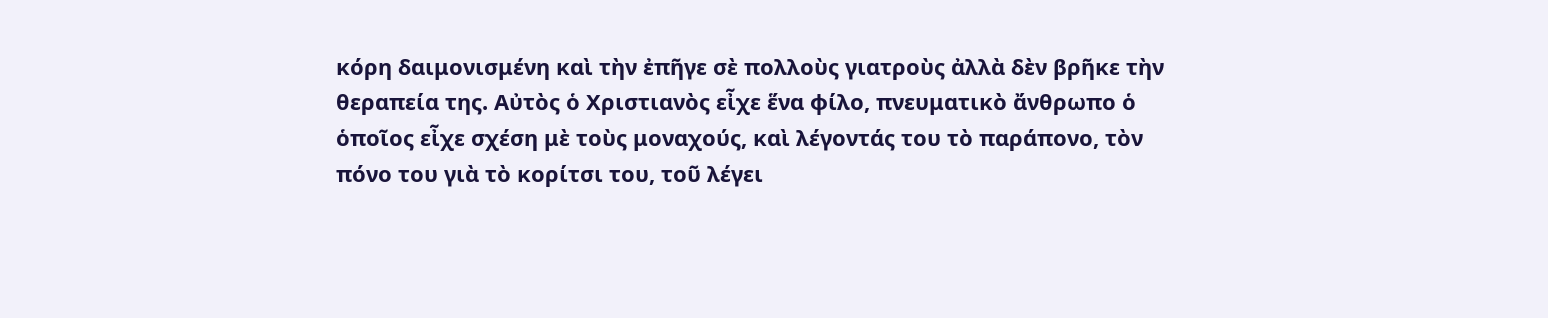κόρη δαιμονισμένη καὶ τὴν ἐπῆγε σὲ πολλοὺς γιατροὺς ἀλλὰ δὲν βρῆκε τὴν θεραπεία της. Αὐτὸς ὁ Χριστιανὸς εἶχε ἕνα φίλο, πνευματικὸ ἄνθρωπο ὁ ὁποῖος εἶχε σχέση μὲ τοὺς μοναχούς, καὶ λέγοντάς του τὸ παράπονο, τὸν πόνο του γιὰ τὸ κορίτσι του, τοῦ λέγει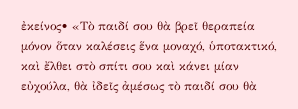ἐκείνος• «Τὸ παιδί σου θὰ βρεῖ θεραπεία μόνον ὅταν καλέσεις ἕνα μοναχό, ὑποτακτικό, καὶ ἔλθει στὸ σπίτι σου καὶ κάνει μίαν εὐχούλα, θὰ ἰδεῖς ἀμέσως τὸ παιδί σου θὰ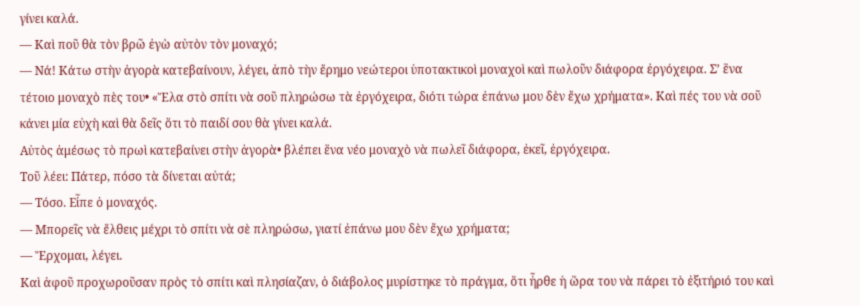γίνει καλά.
— Καὶ ποῦ θὰ τὸν βρῶ ἐγὼ αὐτὸν τὸν μοναχό;
— Νά! Κάτω στὴν ἀγορὰ κατεβαίνουν, λέγει, ἀπὸ τὴν ἔρημο νεώτεροι ὑποτακτικοὶ μοναχοὶ καὶ πωλοῦν διάφορα ἐργόχειρα. Σ’ ἕνα τέτοιο μοναχὸ πὲς του• «Ἔλα στὸ σπίτι νὰ σοῦ πληρώσω τὰ ἐργόχειρα, διότι τώρα ἐπάνω μου δὲν ἔχω χρήματα». Καὶ πές του νὰ σοῦ κάνει μία εὐχὴ καὶ θὰ δεῖς ὅτι τὸ παιδί σου θὰ γίνει καλά.
Αὐτὸς ἀμέσως τὸ πρωὶ κατεβαίνει στὴν ἀγορὰ• βλέπει ἕνα νέο μοναχὸ νὰ πωλεῖ διάφορα, ἐκεῖ, ἐργόχειρα.
Τοῦ λέει: Πάτερ, πόσο τὰ δίνεται αὐτά;
— Τόσο. Εἶπε ὁ μοναχός.
— Μπορεῖς νὰ ἔλθεις μέχρι τὸ σπίτι νὰ σὲ πληρώσω, γιατί ἐπάνω μου δὲν ἔχω χρήματα;
— Ἔρχομαι, λέγει.
Καὶ ἀφοῦ προχωροῦσαν πρὸς τὸ σπίτι καὶ πλησίαζαν, ὁ διάβολος μυρίστηκε τὸ πράγμα, ὅτι ἦρθε ἡ ὥρα του νὰ πάρει τὸ ἐξιτήριό του καὶ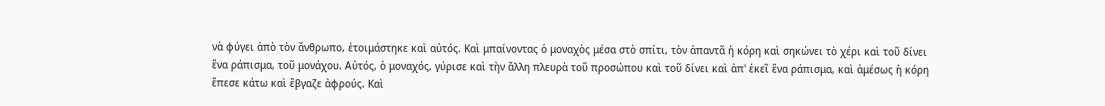νὰ φύγει ἀπὸ τὸν ἄνθρωπο, ἑτοιμάστηκε καὶ αὐτός. Καὶ μπαίνοντας ὁ μοναχὸς μέσα στὸ σπίτι, τὸν ἀπαντᾶ ἡ κόρη καὶ σηκώνει τὸ χέρι καὶ τοῦ δίνει ἕνα ράπισμα, τοῦ μονάχου. Αὐτός, ὁ μοναχός, γύρισε καὶ τὴν ἄλλη πλευρὰ τοῦ προσώπου καὶ τοῦ δίνει καὶ ἀπ' ἐκεῖ ἕνα ράπισμα, καὶ ἀμέσως ἡ κόρη ἔπεσε κάτω καὶ ἔβγαζε ἀφρούς. Καὶ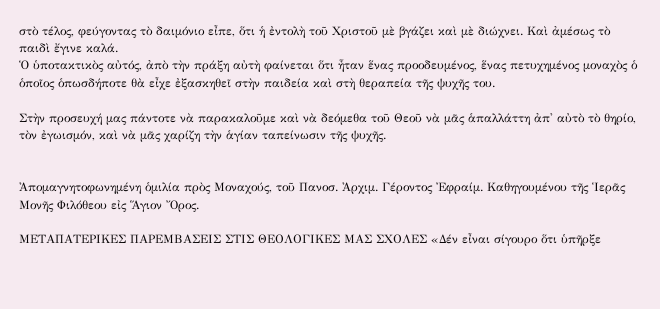στὸ τέλος, φεύγοντας τὸ δαιμόνιο εἶπε, ὅτι ἡ ἐντολὴ τοῦ Χριστοῦ μὲ βγάζει καὶ μὲ διώχνει. Καὶ ἀμέσως τὸ παιδὶ ἔγινε καλά.
Ὁ ὑποτακτικὸς αὐτός, ἀπὸ τὴν πράξη αὐτὴ φαίνεται ὅτι ἦταν ἕνας προοδευμένος, ἕνας πετυχημένος μοναχὸς ὁ ὁποῖος ὁπωσδήποτε θὰ εἶχε ἐξασκηθεῖ στὴν παιδεία καὶ στὴ θεραπεία τῆς ψυχῆς του.

Στὴν προσευχή μας πάντοτε νὰ παρακαλοῦμε καὶ νὰ δεόμεθα τοῦ Θεοῦ νὰ μᾶς ἁπαλλάττη ἀπ' αὐτὸ τὸ θηρίο, τὸν ἐγωισμόν, καὶ νὰ μᾶς χαρίζη τὴν ἁγίαν ταπείνωσιν τῆς ψυχῆς.


Ἀπομαγνητοφωνημένη ὁμιλία πρὸς Μοναχούς, τοῦ Πανοσ. Ἀρχιμ. Γέροντος Ἐφραίμ. Καθηγουμένου τῆς Ἱερᾶς Μονῆς Φιλόθεου εἰς Ἅγιον Ὄρος.

ΜΕΤΑΠΑΤΕΡΙΚΕΣ ΠΑΡΕΜΒΑΣΕΙΣ ΣΤΙΣ ΘΕΟΛΟΓΙΚΕΣ ΜΑΣ ΣΧΟΛΕΣ «Δέν εἶναι σίγουρο ὅτι ὑπῆρξε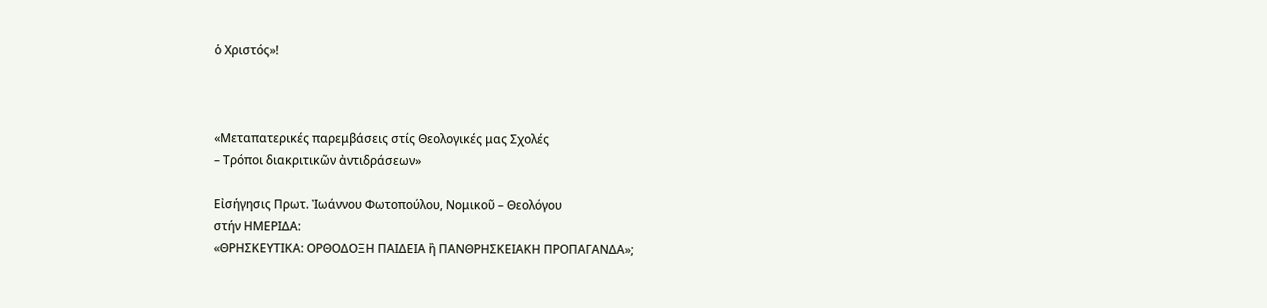ὁ Χριστός»!



«Μεταπατερικές παρεμβάσεις στίς Θεολογικές μας Σχολές
– Τρόποι διακριτικῶν ἀντιδράσεων»

Εἰσήγησις Πρωτ. Ἰωάννου Φωτοπούλου, Νομικοῦ – Θεολόγου
στήν ΗΜΕΡΙΔΑ:
«ΘΡΗΣΚΕΥΤΙΚΑ: ΟΡΘΟΔΟΞΗ ΠΑΙΔΕΙΑ ἢ ΠΑΝΘΡΗΣΚΕΙΑΚΗ ΠΡΟΠΑΓΑΝΔΑ»;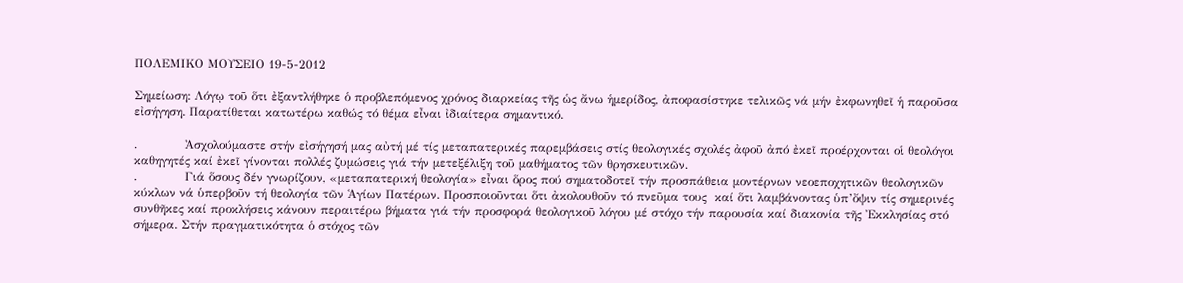ΠΟΛΕΜΙΚΟ ΜΟΥΣΕΙΟ 19-5-2012

Σημείωση: Λόγῳ τοῦ ὅτι ἐξαντλήθηκε ὁ προβλεπόμενος χρόνος διαρκείας τῆς ὡς ἄνω ἡμερίδος, ἀποφασίστηκε τελικῶς νά μήν ἐκφωνηθεῖ ἡ παροῦσα εἰσήγηση. Παρατίθεται κατωτέρω καθώς τό θέμα εἶναι ἰδιαίτερα σημαντικό.

.            Ἀσχολούμαστε στήν εἰσήγησή μας αὐτή μέ τίς μεταπατερικές παρεμβάσεις στίς θεολογικές σχολές ἀφοῦ ἀπό ἐκεῖ προέρχονται οἱ θεολόγοι καθηγητές καί ἐκεῖ γίνονται πολλές ζυμώσεις γιά τήν μετεξέλιξη τοῦ μαθήματος τῶν θρησκευτικῶν.
.            Γιά ὅσους δέν γνωρίζουν, «μεταπατερική θεολογία» εἶναι ὅρος πού σηματοδοτεῖ τήν προσπάθεια μοντέρνων νεοεποχητικῶν θεολογικῶν κύκλων νά ὑπερβοῦν τή θεολογία τῶν Ἁγίων Πατέρων. Προσποιοῦνται ὅτι ἀκολουθοῦν τό πνεῦμα τους  καί ὅτι λαμβάνοντας ὑπ’ὄψιν τίς σημερινές συνθῆκες καί προκλήσεις κάνουν περαιτέρω βήματα γιά τήν προσφορά θεολογικοῦ λόγου μέ στόχο τήν παρουσία καί διακονία τῆς Ἐκκλησίας στό σήμερα. Στήν πραγματικότητα ὁ στόχος τῶν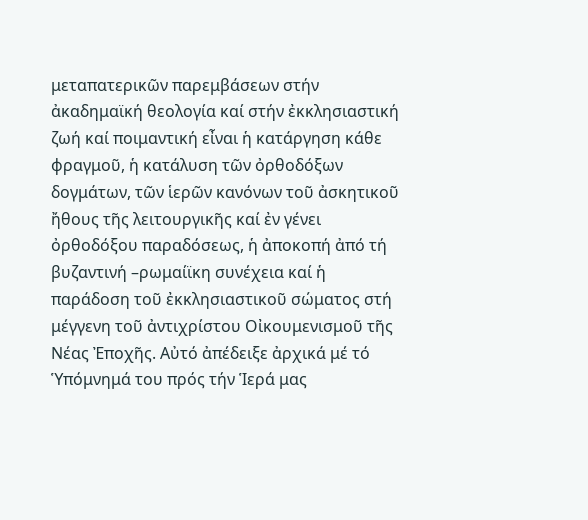μεταπατερικῶν παρεμβάσεων στήν ἀκαδημαϊκή θεολογία καί στήν ἐκκλησιαστική ζωή καί ποιμαντική εἶναι ἡ κατάργηση κάθε φραγμοῦ, ἡ κατάλυση τῶν ὀρθοδόξων δογμάτων, τῶν ἱερῶν κανόνων τοῦ ἀσκητικοῦ ἤθους τῆς λειτουργικῆς καί ἐν γένει ὀρθοδόξου παραδόσεως, ἡ ἀποκοπή ἀπό τή βυζαντινή –ρωμαίϊκη συνέχεια καί ἡ παράδοση τοῦ ἐκκλησιαστικοῦ σώματος στή μέγγενη τοῦ ἀντιχρίστου Οἰκουμενισμοῦ τῆς Νέας Ἐποχῆς. Αὐτό ἀπέδειξε ἀρχικά μέ τό Ὑπόμνημά του πρός τήν Ἱερά μας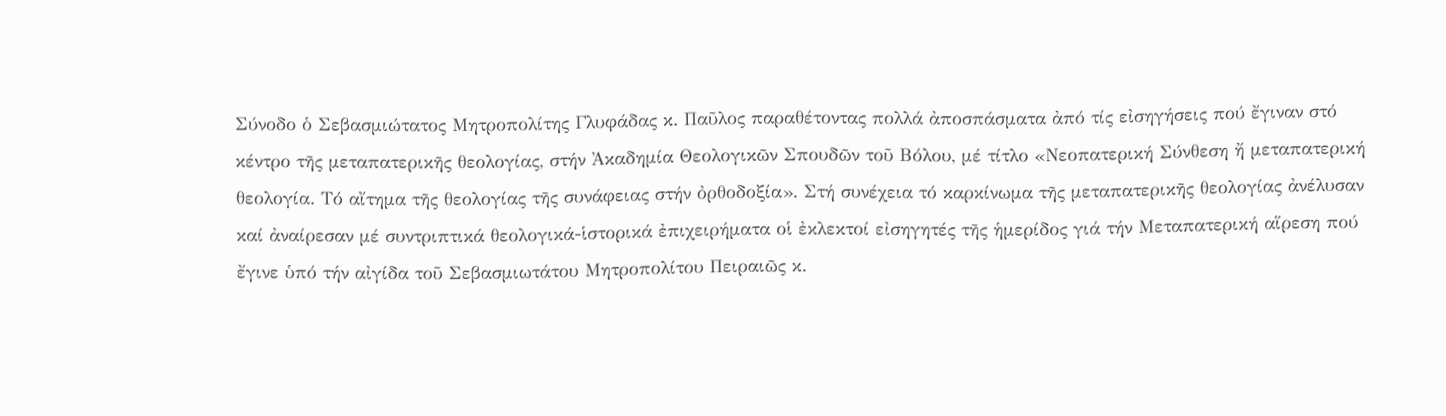Σύνοδο ὁ Σεβασμιώτατος Μητροπολίτης Γλυφάδας κ. Παῦλος παραθέτοντας πολλά ἀποσπάσματα ἀπό τίς εἰσηγήσεις πού ἔγιναν στό κέντρο τῆς μεταπατερικῆς θεολογίας, στήν Ἀκαδημία Θεολογικῶν Σπουδῶν τοῦ Βόλου, μέ τίτλο «Νεοπατερική Σύνθεση ἤ μεταπατερική θεολογία. Τό αἴτημα τῆς θεολογίας τῆς συνάφειας στήν ὀρθοδοξία». Στή συνέχεια τό καρκίνωμα τῆς μεταπατερικῆς θεολογίας ἀνέλυσαν καί ἀναίρεσαν μέ συντριπτικά θεολογικά-ἱστορικά ἐπιχειρήματα οἱ ἐκλεκτοί εἰσηγητές τῆς ἡμερίδος γιά τήν Μεταπατερική αἵρεση πού ἔγινε ὑπό τήν αἰγίδα τοῦ Σεβασμιωτάτου Μητροπολίτου Πειραιῶς κ.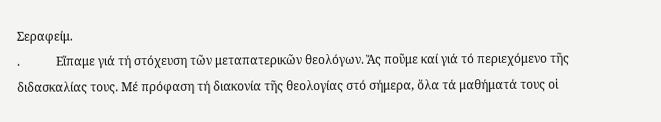Σεραφείμ.
.            Εἴπαμε γιά τή στόχευση τῶν μεταπατερικῶν θεολόγων. Ἄς ποῦμε καί γιά τό περιεχόμενο τῆς διδασκαλίας τους. Μέ πρόφαση τή διακονία τῆς θεολογίας στό σήμερα, ὅλα τά μαθήματά τους οἱ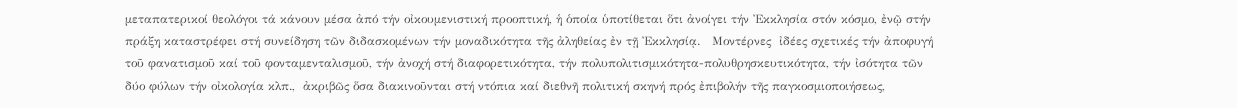μεταπατερικοί θεολόγοι τά κάνουν μέσα ἀπό τήν οἰκουμενιστική προοπτική, ἡ ὁποία ὑποτίθεται ὅτι ἀνοίγει τήν Ἐκκλησία στόν κόσμο, ἐνῷ στήν πράξη καταστρέφει στή συνείδηση τῶν διδασκομένων τήν μοναδικότητα τῆς ἀληθείας ἐν τῇ Ἐκκλησίᾳ.   Μοντέρνες  ἰδέες σχετικές τήν ἀποφυγή τοῦ φανατισμοῦ καί τοῦ φονταμενταλισμοῦ, τήν ἀνοχή στή διαφορετικότητα, τήν πολυπολιτισμικότητα-πολυθρησκευτικότητα, τήν ἰσότητα τῶν δύο φύλων τήν οἰκολογία κλπ.,  ἀκριβῶς ὅσα διακινοῦνται στή ντόπια καί διεθνῆ πολιτική σκηνή πρός ἐπιβολήν τῆς παγκοσμιοποιήσεως,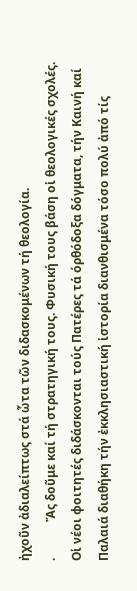ἠχοῦν ἀδιαλείπτως στά ὧτα τῶν διδασκομένων τή θεολογία.
.            Ἄς δοῦμε καί τή στρατηγική τους. Φυσική τους βάση οἱ θεολογικές σχολές. Οἱ νέοι φοιτητές διδάσκονται τούς Πατέρες τά όρθόδοξα δόγματα, τήν Καινή καί Παλαιά διαθήκη τήν ἐκκλησιαστική ἱστορία διανθισμένα τόσο πολύ ἀπό τίς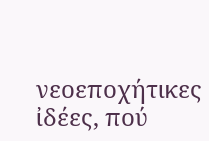νεοεποχήτικες ἰδέες, πού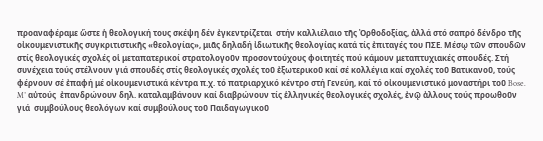προαναφέραμε ὥστε ἡ θεολογική τους σκέψη δέν ἐγκεντρίζεται  στήν καλλιέλαιο τῆς Ὀρθοδοξίας, ἀλλά στό σαπρό δένδρο τῆς οἰκουμενιστικῆς συγκριτιστικῆς «θεολογίας», μιᾶς δηλαδή ἰδιωτικῆς θεολογίας κατά τίς ἐπιταγές του ΠΣΕ. Μέσῳ τῶν σπουδῶν στίς θεολογικές σχολές οἱ μεταπατερικοί στρατολογοῦν προσοντούχους φοιτητές πού κάμουν μεταπτυχιακές σπουδές. Στή συνέχεια τούς στέλνουν γιά σπουδές στίς θεολογικές σχολές τοῦ ἐξωτερικοῦ καί σέ κολλέγια καί σχολές τοῦ Βατικανοῦ, τούς φέρνουν σέ ἐπαφή μέ οἰκουμενιστικά κέντρα π.χ. τό πατριαρχικό κέντρο στή Γενεύη, καί τό οἰκουμενιστικό μοναστήρι τοῦ Bose. M’ αὐτούς  ἐπανδρώνουν δηλ. καταλαμβάνουν καί διαβρώνουν τίς ἑλληνικές θεολογικές σχολές, ἐνῷ ἀλλους τούς προωθοῦν γιά  συμβούλους θεολόγων καί συμβούλους τοῦ Παιδαγωγικοῦ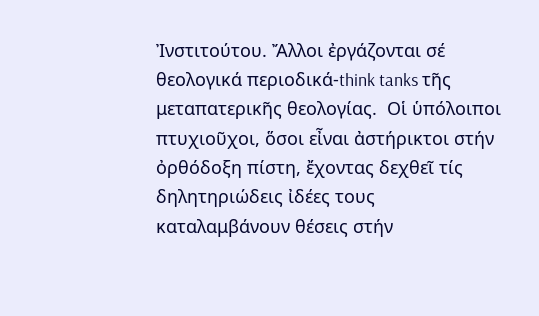Ἰνστιτούτου. Ἄλλοι ἐργάζονται σέ θεολογικά περιοδικά-think tanks τῆς μεταπατερικῆς θεολογίας.  Οἱ ὑπόλοιποι πτυχιοῦχοι, ὅσοι εἶναι ἀστήρικτοι στήν ὀρθόδοξη πίστη, ἔχοντας δεχθεῖ τίς δηλητηριώδεις ἰδέες τους καταλαμβάνουν θέσεις στήν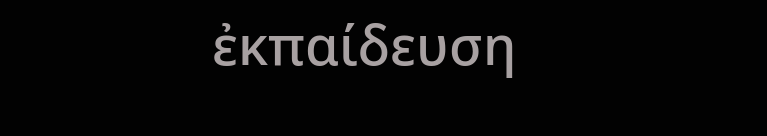ἐκπαίδευση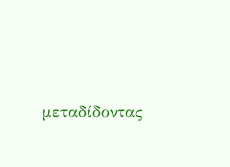μεταδίδοντας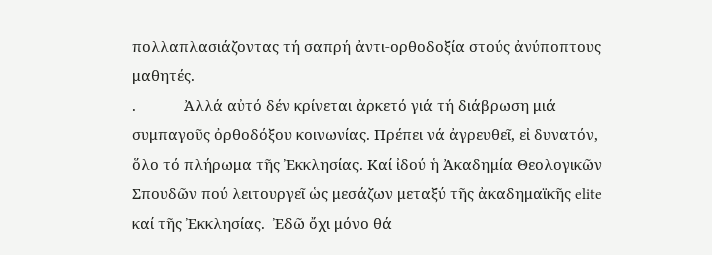πολλαπλασιάζοντας τή σαπρή ἀντι-ορθοδοξία στούς ἀνύποπτους μαθητές.
.            Ἀλλά αὐτό δέν κρίνεται ἀρκετό γιά τή διάβρωση μιά συμπαγοῦς ὀρθοδόξου κοινωνίας. Πρέπει νά ἀγρευθεῖ, εἰ δυνατόν, ὅλο τό πλήρωμα τῆς Ἐκκλησίας. Καί ἰδού ἡ Ἀκαδημία Θεολογικῶν  Σπουδῶν πού λειτουργεῖ ὡς μεσάζων μεταξύ τῆς ἀκαδημαϊκῆς elite καί τῆς Ἐκκλησίας.  Ἐδῶ ὄχι μόνο θά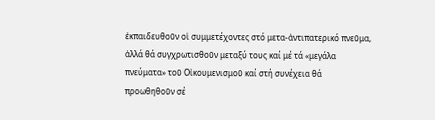ἐκπαιδευθοῦν οἱ συμμετέχοντες στό μετα-ἀντιπατερικό πνεῦμα, ἀλλά θά συγχρωτισθοῦν μεταξύ τους καί μέ τά «μεγάλα πνεύματα» τοῦ Οἰκουμενισμοῦ καί στή συνέχεια θά προωθηθοῦν σέ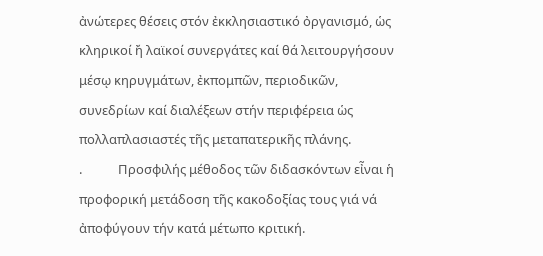ἀνώτερες θέσεις στόν ἐκκλησιαστικό ὀργανισμό, ὡς κληρικοί ἤ λαϊκοί συνεργάτες καί θά λειτουργήσουν μέσῳ κηρυγμάτων, ἐκπομπῶν, περιοδικῶν, συνεδρίων καί διαλέξεων στήν περιφέρεια ὡς πολλαπλασιαστές τῆς μεταπατερικῆς πλάνης.
.            Προσφιλής μέθοδος τῶν διδασκόντων εἶναι ἡ προφορική μετάδοση τῆς κακοδοξίας τους γιά νά ἀποφύγουν τήν κατά μέτωπο κριτική.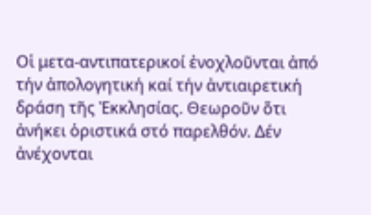Οἱ μετα-αντιπατερικοί ἐνοχλοῦνται ἀπό τήν ἀπολογητική καί τήν ἀντιαιρετική δράση τῆς Ἐκκλησίας. Θεωροῦν ὅτι ἀνήκει ὁριστικά στό παρελθόν. Δέν ἀνέχονται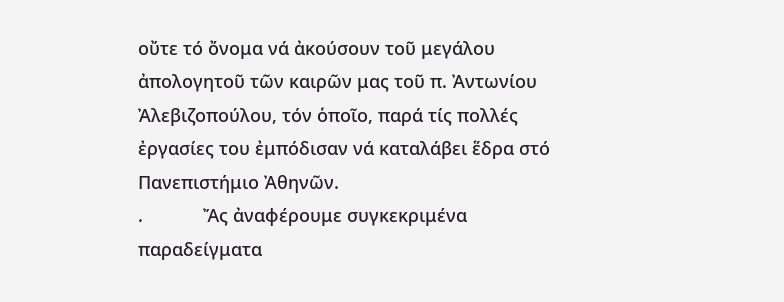οὔτε τό ὄνομα νά ἀκούσουν τοῦ μεγάλου ἀπολογητοῦ τῶν καιρῶν μας τοῦ π. Ἀντωνίου Ἀλεβιζοπούλου, τόν ὁποῖο, παρά τίς πολλές ἐργασίες του ἐμπόδισαν νά καταλάβει ἕδρα στό Πανεπιστήμιο Ἀθηνῶν.
.            Ἄς ἀναφέρουμε συγκεκριμένα παραδείγματα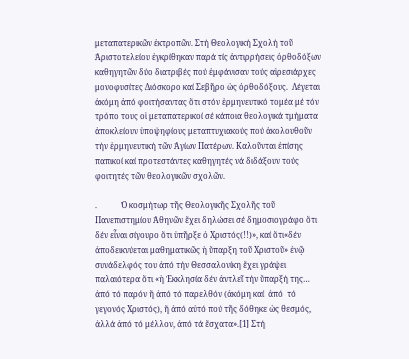μεταπατερικῶν ἐκτροπῶν. Στή Θεολογική Σχολή τοῦ Ἀριστοτελείου ἐγκρίθηκαν παρά τίς ἀντιρρήσεις ὀρθοδόξων καθηγητῶν δύο διατριβές πού ἐμφάνισαν τούς αἱρεσιάρχες μονοφυσίτες Διόσκορο καί Σεβῆρο ὡς ὀρθοδόξους.  Λέγεται ἀκόμη ἀπό φοιτήσαντας ὅτι στόν ἑρμηνευτικό τομέα μέ τόν τρόπο τους οἱ μεταπατερικοί σέ κάποια θεολογικά τμήματα ἀποκλείουν ὑποψηφίους μεταπτυχιακούς πού ἀκολουθοῦν τήν ἑρμηνευτική τῶν Ἁγίων Πατέρων. Καλοῦνται ἐπίσης παπικοί καί προτεστάντες καθηγητές νά διδάξουν τούς φοιτητές τῶν θεολογικῶν σχολῶν.

.            Ὁ κοσμήτωρ τῆς Θεολογικῆς Σχολῆς τοῦ Πανεπιστημίου Ἀθηνῶν ἔχει δηλώσει σέ δημοσιογράφο ὅτι δέν εἶναι σίγουρο ὅτι ὑπῆρξε ὁ Χριστός(!!)», καί ὅτι«δέν ἀποδεικνύεται μαθηματικῶς ἡ ὕπαρξη τοῦ Χριστοῦ» ἐνῷ συνάδελφός του ἀπό τήν Θεσσαλονίκη ἔχει γράψει παλαιότερα ὅτι «ἡ Ἐκκλησία δέν ἀντλεῖ τήν ὕπαρξή της… ἀπό τό παρόν ἤ ἀπό τό παρελθόν (ἀκόμη καί  ἀπό  τό γεγονός Χριστός), ἤ ἀπό αὐτό πού τῆς δόθηκε ὡς θεσμός, ἀλλά ἀπό τό μέλλον, ἀπό τά ἔσχατα».[1] Στή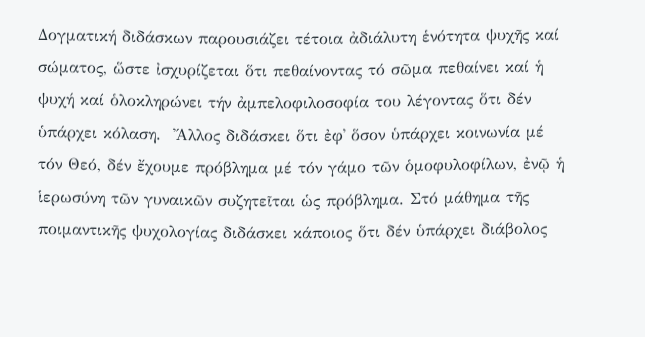Δογματική διδάσκων παρουσιάζει τέτοια ἀδιάλυτη ἑνότητα ψυχῆς καί σώματος, ὥστε ἰσχυρίζεται ὅτι πεθαίνοντας τό σῶμα πεθαίνει καί ἡ ψυχή καί ὁλοκληρώνει τήν ἀμπελοφιλοσοφία του λέγοντας ὅτι δέν ὑπάρχει κόλαση.  Ἄλλος διδάσκει ὅτι ἐφ᾽ ὅσον ὑπάρχει κοινωνία μέ τόν Θεό, δέν ἔχουμε πρόβλημα μέ τόν γάμο τῶν ὁμοφυλοφίλων, ἐνῷ ἡ ἱερωσύνη τῶν γυναικῶν συζητεῖται ὡς πρόβλημα. Στό μάθημα τῆς ποιμαντικῆς ψυχολογίας διδάσκει κάποιος ὅτι δέν ὑπάρχει διάβολος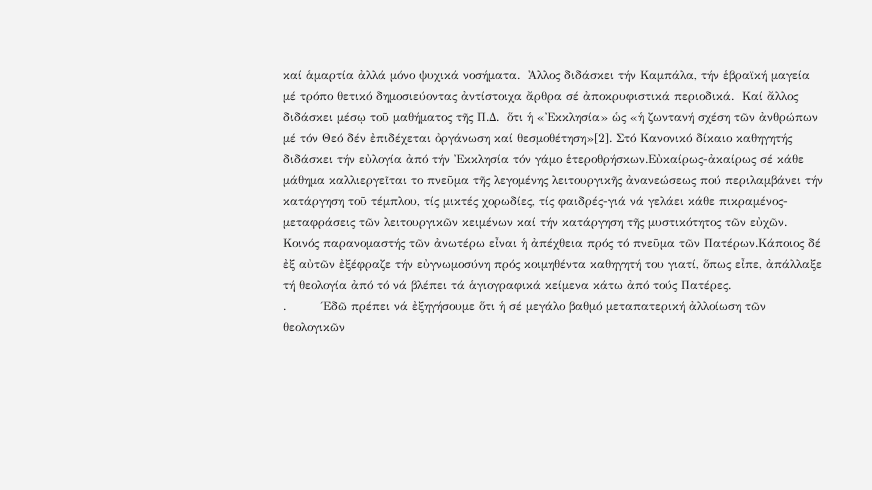καί ἁμαρτία ἀλλά μόνο ψυχικά νοσήματα.  Ἀλλος διδάσκει τήν Καμπάλα, τήν ἑβραϊκή μαγεία μέ τρόπο θετικό δημοσιεύοντας ἀντίστοιχα ἄρθρα σέ ἀποκρυφιστικά περιοδικά.  Καί ἄλλος διδάσκει μέσῳ τοῦ μαθήματος τῆς Π.Δ.  ὅτι ἡ «Ἐκκλησία» ὡς «ἡ ζωντανή σχέση τῶν ἀνθρώπων μέ τόν Θεό δέν ἐπιδέχεται ὀργάνωση καί θεσμοθέτηση»[2]. Στό Κανονικό δίκαιο καθηγητής διδάσκει τήν εὐλογία ἀπό τήν Ἐκκλησία τόν γάμο ἑτεροθρήσκων.Εὐκαίρως-ἀκαίρως σέ κάθε μάθημα καλλιεργεῖται το πνεῦμα τῆς λεγομένης λειτουργικῆς ἀνανεώσεως πού περιλαμβάνει τήν κατάργηση τοῦ τέμπλου, τίς μικτές χορωδίες, τίς φαιδρές-γιά νά γελάει κάθε πικραμένος- μεταφράσεις τῶν λειτουργικῶν κειμένων καί τήν κατάργηση τῆς μυστικότητος τῶν εὐχῶν.  Κοινός παρανομαστής τῶν ἀνωτέρω εἶναι ἡ ἀπέχθεια πρός τό πνεῦμα τῶν Πατέρων.Κάποιος δέ ἐξ αὐτῶν ἐξέφραζε τήν εὐγνωμοσύνη πρός κοιμηθέντα καθηγητή του γιατί, ὅπως εἶπε, ἀπάλλαξε τή θεολογία ἀπό τό νά βλέπει τά ἁγιογραφικά κείμενα κάτω ἀπό τούς Πατέρες.
.         Έδῶ πρέπει νά ἐξηγήσουμε ὅτι ἡ σέ μεγάλο βαθμό μεταπατερική ἀλλοίωση τῶν θεολογικῶν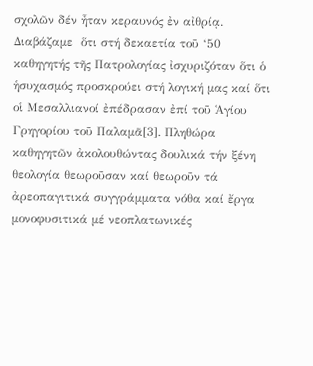σχολῶν δέν ἦταν κεραυνός ἐν αἰθρίᾳ.  Διαβάζαμε  ὅτι στή δεκαετία τοῦ ‘50 καθηγητής τῆς Πατρολογίας ἰσχυριζόταν ὅτι ὁ ἡσυχασμός προσκρούει στή λογική μας καί ὅτι οἱ Μεσαλλιανοί ἐπέδρασαν ἐπί τοῦ Ἁγίου Γρηγορίου τοῦ Παλαμᾶ[3]. Πληθώρα καθηγητῶν ἀκολουθώντας δουλικά τήν ξένη θεολογία θεωροῦσαν καί θεωροῦν τά ἀρεοπαγιτικά συγγράμματα νόθα καί ἔργα μονοφυσιτικά μέ νεοπλατωνικές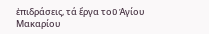ἐπιδράσεις, τά ἔργα τοῦ Ἁγίου Μακαρίου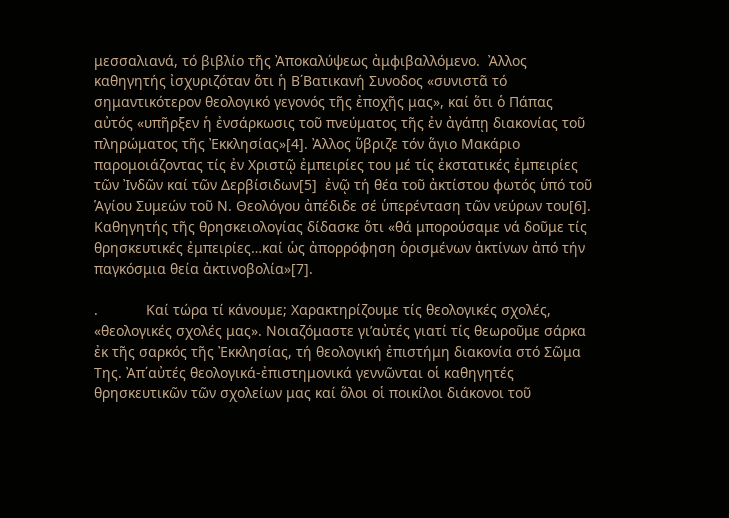μεσσαλιανά, τό βιβλίο τῆς Ἀποκαλύψεως ἀμφιβαλλόμενο.  Ἀλλος καθηγητής ἰσχυριζόταν ὅτι ἡ Β΄Βατικανή Συνοδος «συνιστᾶ τό σημαντικότερον θεολογικό γεγονός τῆς ἐποχῆς μας», καί ὅτι ὁ Πάπας αὐτός «υπῆρξεν ἡ ἐνσάρκωσις τοῦ πνεύματος τῆς ἐν ἀγάπῃ διακονίας τοῦ πληρώματος τῆς Ἐκκλησίας»[4]. Ἀλλος ὕβριζε τόν ἅγιο Μακάριο παρομοιάζοντας τίς ἐν Χριστῷ ἐμπειρίες του μέ τίς ἐκστατικές ἐμπειρίες τῶν Ἰνδῶν καί τῶν Δερβίσιδων[5]  ἐνῷ τή θέα τοῦ ἀκτίστου φωτός ὑπό τοῦ Ἁγίου Συμεών τοῦ Ν. Θεολόγου ἀπέδιδε σέ ὑπερένταση τῶν νεύρων του[6].   Καθηγητής τῆς θρησκειολογίας δίδασκε ὅτι «θά μπορούσαμε νά δοῦμε τίς θρησκευτικές ἐμπειρίες…καί ὡς ἀπορρόφηση ὁρισμένων ἀκτίνων ἀπό τήν παγκόσμια θεία ἀκτινοβολία»[7].

.            Καί τώρα τί κάνουμε; Χαρακτηρίζουμε τίς θεολογικές σχολές, «θεολογικές σχολές μας». Νοιαζόμαστε γι’αὐτές γιατί τίς θεωροῦμε σάρκα ἐκ τῆς σαρκός τῆς Ἐκκλησίας, τή θεολογική ἐπιστήμη διακονία στό Σῶμα Της. Ἀπ΄αὐτές θεολογικά-ἐπιστημονικά γεννῶνται οἱ καθηγητές θρησκευτικῶν τῶν σχολείων μας καί ὅλοι οἱ ποικίλοι διάκονοι τοῦ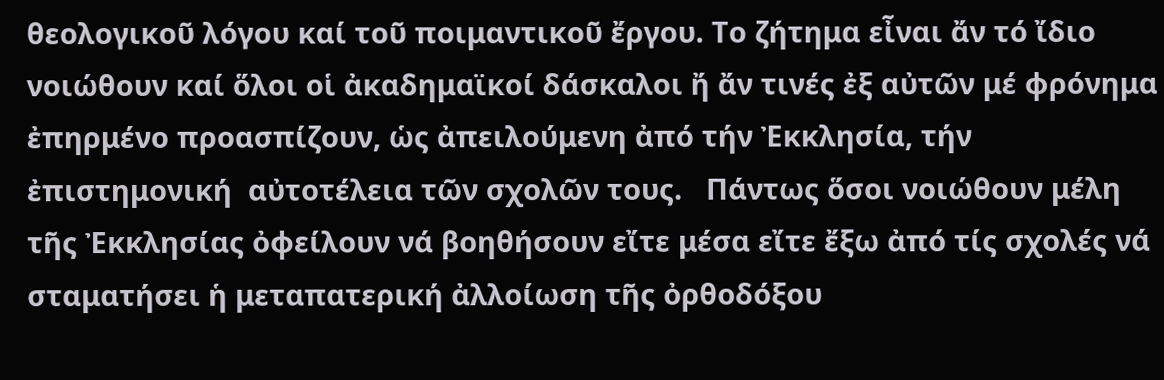θεολογικοῦ λόγου καί τοῦ ποιμαντικοῦ ἔργου. Το ζήτημα εἶναι ἄν τό ἴδιο νοιώθουν καί ὅλοι οἱ ἀκαδημαϊκοί δάσκαλοι ἤ ἄν τινές ἐξ αὐτῶν μέ φρόνημα ἐπηρμένο προασπίζουν, ὡς ἀπειλούμενη ἀπό τήν Ἐκκλησία, τήν  ἐπιστημονική  αὐτοτέλεια τῶν σχολῶν τους.   Πάντως ὅσοι νοιώθουν μέλη τῆς Ἐκκλησίας ὀφείλουν νά βοηθήσουν εἴτε μέσα εἴτε ἔξω ἀπό τίς σχολές νά σταματήσει ἡ μεταπατερική ἀλλοίωση τῆς ὀρθοδόξου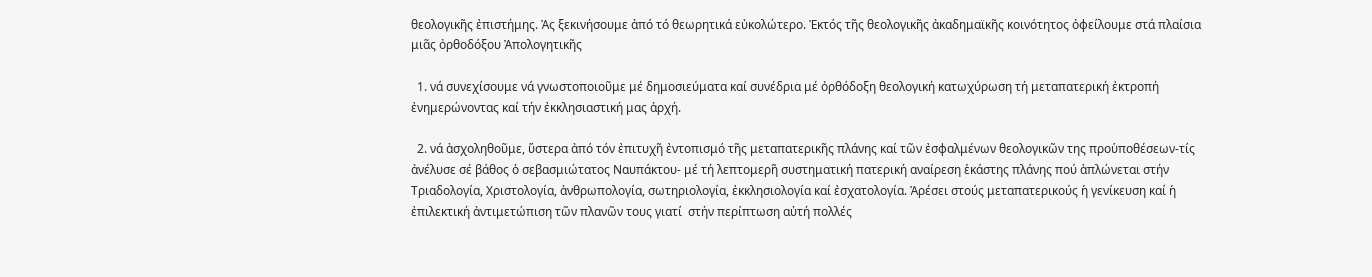θεολογικῆς ἐπιστήμης. Ἀς ξεκινήσουμε ἀπό τό θεωρητικά εὐκολώτερο. Ἐκτός τῆς θεολογικῆς ἀκαδημαϊκῆς κοινότητος ὀφείλουμε στά πλαίσια μιᾶς ὀρθοδόξου Ἀπολογητικῆς

  1. νά συνεχίσουμε νά γνωστοποιοῦμε μέ δημοσιεύματα καί συνέδρια μέ ὀρθόδοξη θεολογική κατωχύρωση τή μεταπατερική ἐκτροπή ἐνημερώνοντας καί τήν ἐκκλησιαστική μας ἀρχή.

  2. νά ἀσχοληθοῦμε, ὕστερα ἀπό τόν ἐπιτυχῆ ἐντοπισμό τῆς μεταπατερικῆς πλάνης καί τῶν ἐσφαλμένων θεολογικῶν της προὑποθέσεων-τίς ἀνέλυσε σέ βάθος ὁ σεβασμιώτατος Ναυπάκτου- μέ τή λεπτομερῆ συστηματική πατερική αναίρεση ἑκάστης πλάνης πού ἁπλώνεται στήν Τριαδολογία, Χριστολογία, ἀνθρωπολογία, σωτηριολογία, ἐκκλησιολογία καί ἐσχατολογία. Ἀρέσει στούς μεταπατερικούς ἡ γενίκευση καί ἡ ἐπιλεκτική ἀντιμετώπιση τῶν πλανῶν τους γιατί  στήν περίπτωση αὐτή πολλές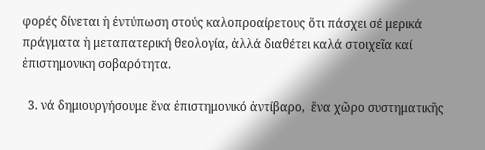φορές δίνεται ἡ ἐντύπωση στούς καλοπροαίρετους ὅτι πάσχει σέ μερικά πράγματα ἡ μεταπατερική θεολογία, ἀλλά διαθέτει καλά στοιχεῖα καί ἐπιστημονικη σοβαρότητα.

  3. νά δημιουργήσουμε ἕνα ἐπιστημονικό ἀντίβαρο,  ἕνα χῶρο συστηματικῆς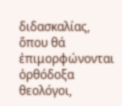διδασκαλίας, ὅπου θά ἐπιμορφώνονται ὀρθόδοξα θεολόγοι,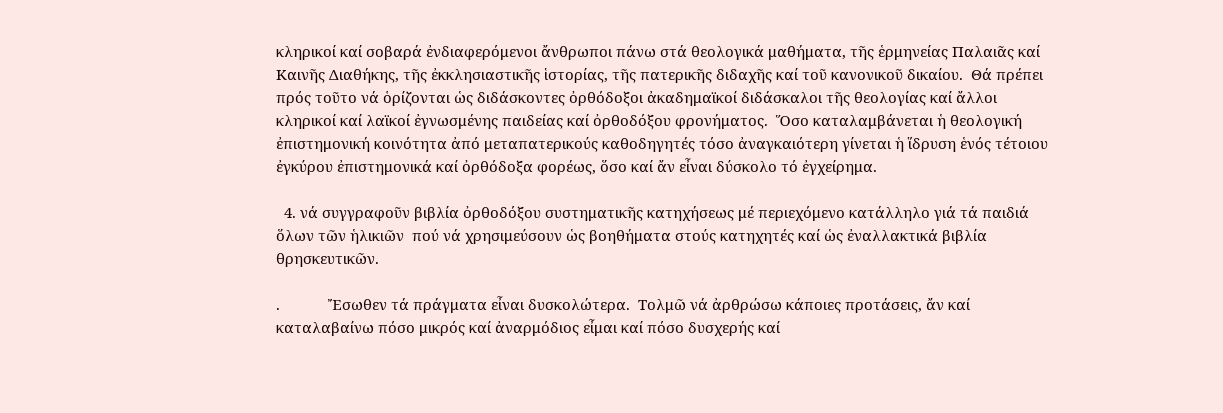κληρικοί καί σοβαρά ἐνδιαφερόμενοι ἄνθρωποι πάνω στά θεολογικά μαθήματα, τῆς ἑρμηνείας Παλαιᾶς καί Καινῆς Διαθήκης, τῆς ἐκκλησιαστικῆς ἱστορίας, τῆς πατερικῆς διδαχῆς καί τοῦ κανονικοῦ δικαίου.  Θά πρέπει πρός τοῦτο νά ὁρίζονται ὡς διδάσκοντες ὀρθόδοξοι ἀκαδημαϊκοί διδάσκαλοι τῆς θεολογίας καί ἄλλοι κληρικοί καί λαϊκοί ἐγνωσμένης παιδείας καί ὀρθοδόξου φρονήματος.  Ὅσο καταλαμβάνεται ἡ θεολογική ἐπιστημονική κοινότητα ἀπό μεταπατερικούς καθοδηγητές τόσο ἀναγκαιότερη γίνεται ἡ ἵδρυση ἑνός τέτοιου ἐγκύρου ἐπιστημονικά καί ὀρθόδοξα φορέως, ὅσο καί ἄν εἶναι δύσκολο τό ἐγχείρημα.

  4. νά συγγραφοῦν βιβλία ὀρθοδόξου συστηματικῆς κατηχήσεως μέ περιεχόμενο κατάλληλο γιά τά παιδιά ὅλων τῶν ἡλικιῶν  πού νά χρησιμεύσουν ὡς βοηθήματα στούς κατηχητές καί ὡς ἐναλλακτικά βιβλία θρησκευτικῶν.

.            Ἔσωθεν τά πράγματα εἶναι δυσκολώτερα.  Τολμῶ νά ἀρθρώσω κάποιες προτάσεις, ἄν καί καταλαβαίνω πόσο μικρός καί ἀναρμόδιος εἶμαι καί πόσο δυσχερής καί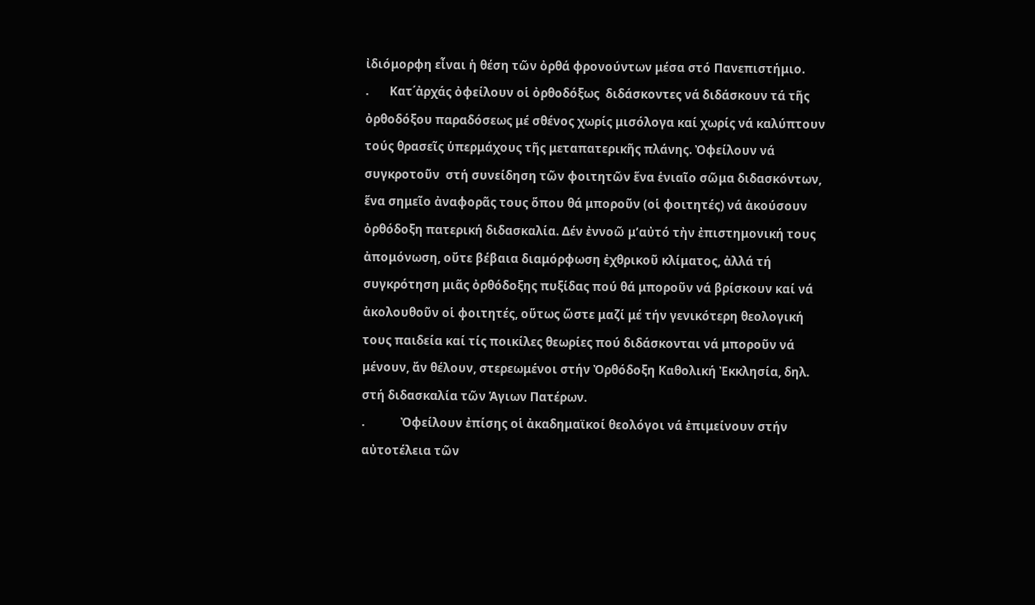ἰδιόμορφη εἶναι ἡ θέση τῶν ὀρθά φρονούντων μέσα στό Πανεπιστήμιο.
.       Κατ΄ἀρχάς ὀφείλουν οἱ ὀρθοδόξως  διδάσκοντες νά διδάσκουν τά τῆς ὀρθοδόξου παραδόσεως μέ σθένος χωρίς μισόλογα καί χωρίς νά καλύπτουν τούς θρασεῖς ὑπερμάχους τῆς μεταπατερικῆς πλάνης. Ὀφείλουν νά συγκροτοῦν  στή συνείδηση τῶν φοιτητῶν ἕνα ἑνιαῖο σῶμα διδασκόντων, ἕνα σημεῖο ἀναφορᾶς τους ὅπου θά μποροῦν (οἱ φοιτητές) νά ἀκούσουν ὀρθόδοξη πατερική διδασκαλία. Δέν ἐννοῶ μ’αὐτό τἠν ἐπιστημονική τους ἀπομόνωση, οὔτε βέβαια διαμόρφωση ἐχθρικοῦ κλίματος, ἀλλά τή συγκρότηση μιᾶς ὀρθόδοξης πυξίδας πού θά μποροῦν νά βρίσκουν καί νά ἀκολουθοῦν οἱ φοιτητές, οὕτως ὥστε μαζί μέ τήν γενικότερη θεολογική τους παιδεία καί τίς ποικίλες θεωρίες πού διδάσκονται νά μποροῦν νά μένουν, ἄν θέλουν, στερεωμένοι στήν Ὀρθόδοξη Καθολική Ἐκκλησία, δηλ. στή διδασκαλία τῶν Ἁγιων Πατέρων.
.            Ὀφείλουν ἐπίσης οἱ ἀκαδημαϊκοί θεολόγοι νά ἐπιμείνουν στήν αὐτοτέλεια τῶν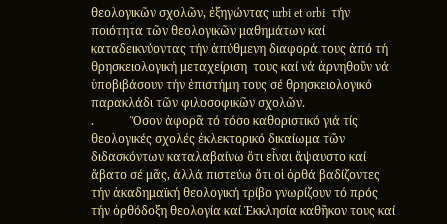θεολογικῶν σχολῶν, ἐξηγώντας urbi et orbi  τήν ποιότητα τῶν θεολογικῶν μαθημάτων καί καταδεικνύοντας τήν ἀπύθμενη διαφορά τους ἀπό τή θρησκειολογική μεταχείριση  τους καί νά ἀρνηθοῦν νά ὑποβιβάσουν τήν ἐπιστήμη τους σέ θρησκειολογικό παρακλάδι τῶν φιλοσοφικῶν σχολῶν.
.            Ὅσον ἀφορᾶ τό τόσο καθοριστικό γιά τίς θεολογικές σχολές ἐκλεκτορικό δικαίωμα τῶν διδασκόντων καταλαβαίνω ὅτι εἶναι ἄψαυστο καί ἄβατο σέ μᾶς, ἀλλά πιστεύω ὅτι οἱ ὀρθά βαδίζοντες τήν ἀκαδημαϊκή θεολογική τρίβο γνωρίζουν τό πρός τήν ὀρθόδοξη θεολογία καί Ἐκκλησία καθῆκον τους καί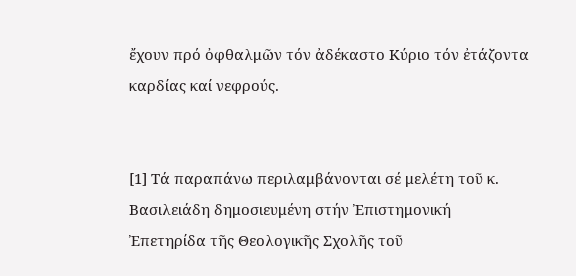ἔχουν πρό ὀφθαλμῶν τόν ἀδέκαστο Κύριο τόν ἐτάζοντα καρδίας καί νεφρούς.


[1] Τά παραπάνω περιλαμβάνονται σέ μελέτη τοῦ κ. Βασιλειάδη δημοσιευμένη στήν Ἐπιστημονική Ἐπετηρίδα τῆς Θεολογικῆς Σχολῆς τοῦ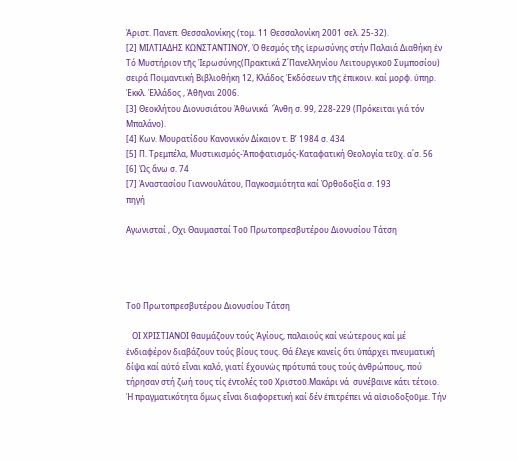Ἀριστ. Πανεπ. Θεσσαλονίκης (τομ. 11 Θεσσαλονίκη 2001 σελ. 25-32).
[2] ΜΙΛΤΙΑΔΗΣ ΚΩΝΣΤΑΝΤΙΝΟΥ, Ὁ θεσμός τῆς ἱερωσύνης στήν Παλαιά Διαθήκη ἐν Τό Μυστήριον τῆς Ἱερωσύνης(Πρακτικά Ζ΄Πανελληνίου Λειτουργικοῦ Συμποσίου) σειρά Ποιμαντική Βιβλιοθήκη 12, Κλάδος Ἐκδόσεων τῆς ἐπικοιν. καί μορφ. ὑπηρ. Ἐκκλ. Ἑλλάδος , Ἀθῆναι 2006.
[3] Θεοκλήτου Διονυσιάτου Ἀθωνικά  Ἄνθη σ. 99, 228-229 (Πρόκειται γιά τόν Μπαλάνο).
[4] Κων. Μουρατίδου Κανονικόν Δίκαιον τ. Β’ 1984 σ. 434
[5] Π. Τρεμπέλα, Μυστικισμός-Ἀποφατισμός-Καταφατική Θεολογία τεῦχ. α΄σ. 56
[6] Ὡς ἄνω σ. 74
[7] Ἀναστασίου Γιαννουλάτου, Παγκοσμιότητα καί Ὀρθοδοξία σ. 193
πηγή

Αγωνισταί , Οχι Θαυμασταί Τοῦ Πρωτοπρεσβυτέρου Διονυσίου Τάτση




Τοῦ Πρωτοπρεσβυτέρου Διονυσίου Τάτση

   ΟΙ ΧΡΙΣΤΙΑΝΟΙ θαυμάζουν τούς Ἁγίους, παλαιούς καί νεώτερους καί μέ ἐνδιαφέρον διαβάζουν τούς βίους τους. Θά ἔλεγε κανείς ὅτι ὑπάρχει πνευματική δίψα καί αὐτό εἶναι καλό, γιατί ἔχουνὡς πρότυπά τους τούς ἀνθρώπους, πού τήρησαν στή ζωή τους τίς ἐντολές τοῦ Χριστοῦ.Μακάρι νά  συνέβαινε κάτι τέτοιο. Ἡ πραγματικότητα ὅμως εἶναι διαφορετική καί δέν ἐπιτρέπει νά αἰσιοδοξοῦμε. Τήν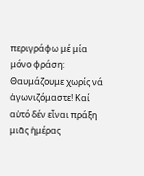περιγράφω μέ μία μόνο φράση: Θαυμάζουμε χωρίς νά ἀγωνιζόμαστε! Καί αὐτό δέν εἶναι πράξη μιᾶς ἡμέρας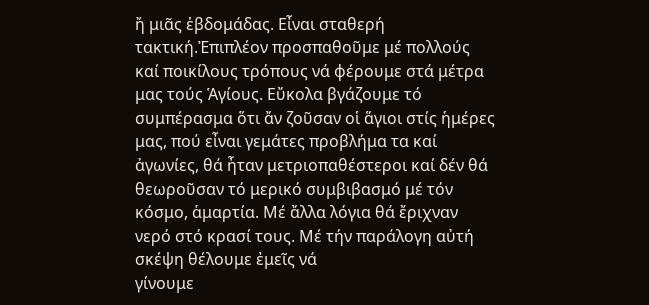ἤ μιᾶς ἑβδομάδας. Εἶναι σταθερή τακτική.Ἐπιπλέον προσπαθοῦμε μέ πολλούς καί ποικίλους τρόπους νά φέρουμε στά μέτρα μας τούς Ἁγίους. Εὔκολα βγάζουμε τό συμπέρασμα ὅτι ἄν ζοῦσαν οἱ ἅγιοι στίς ἡμέρες μας, πού εἶναι γεμάτες προβλήμα τα καί ἀγωνίες, θά ἦταν μετριοπαθέστεροι καί δέν θά θεωροῦσαν τό μερικό συμβιβασμό μέ τόν κόσμο, ἁμαρτία. Μέ ἄλλα λόγια θά ἔριχναν νερό στό κρασί τους. Μέ τήν παράλογη αὐτή σκέψη θέλουμε ἐμεῖς νά
γίνουμε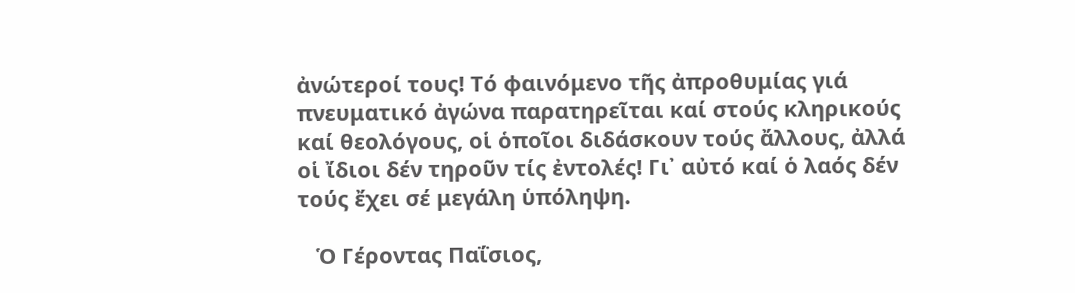ἀνώτεροί τους! Τό φαινόμενο τῆς ἀπροθυμίας γιά πνευματικό ἀγώνα παρατηρεῖται καί στούς κληρικούς καί θεολόγους, οἱ ὁποῖοι διδάσκουν τούς ἄλλους, ἀλλά οἱ ἴδιοι δέν τηροῦν τίς ἐντολές! Γι᾽ αὐτό καί ὁ λαός δέν τούς ἔχει σέ μεγάλη ὑπόληψη.

   Ὁ Γέροντας Παΐσιος,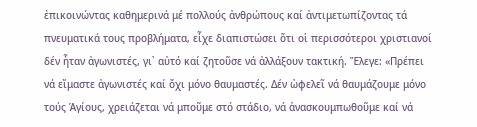ἐπικοινώντας καθημερινά μέ πολλούς ἀνθρώπους καί ἀντιμετωπίζοντας τά πνευματικά τους προβλήματα, εἶχε διαπιστώσει ὅτι οἱ περισσότεροι χριστιανοί δέν ἦταν ἀγωνιστές, γι᾽ αὐτό καί ζητοῦσε νά ἀλλάξουν τακτική. Ἔλεγε: «Πρέπει νά εἴμαστε ἀγωνιστές καί ὄχι μόνο θαυμαστές. Δέν ὠφελεῖ νά θαυμάζουμε μόνο τούς Ἁγίους, χρειάζεται νά μποῦμε στό στάδιο, νά ἀνασκουμπωθοῦμε καί νά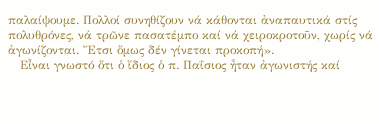παλαίψουμε. Πολλοί συνηθίζουν νά κάθονται ἀναπαυτικά στίς πολυθρόνες, νά τρῶνε πασατέμπο καί νά χειροκροτοῦν, χωρίς νά ἀγωνίζονται. Ἔτσι ὅμως δέν γίνεται προκοπή».
   Εἶναι γνωστό ὅτι ὁ ἴδιος ὁ π. Παΐσιος ἦταν ἀγωνιστής καί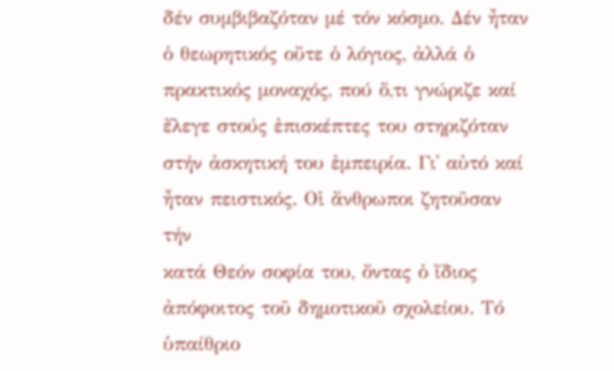δέν συμβιβαζόταν μέ τόν κόσμο. Δέν ἦταν ὁ θεωρητικός οὔτε ὁ λόγιος, ἀλλά ὁ πρακτικός μοναχός, πού ὅ,τι γνώριζε καί ἔλεγε στούς ἐπισκέπτες του στηριζόταν στήν ἀσκητική του ἐμπειρία. Γι᾽ αὐτό καί ἦταν πειστικός. Οἱ ἄνθρωποι ζητοῦσαν τήν
κατά Θεόν σοφία του, ὄντας ὁ ἴδιος ἀπόφοιτος τοῦ δημοτικοῦ σχολείου. Τό ὑπαίθριο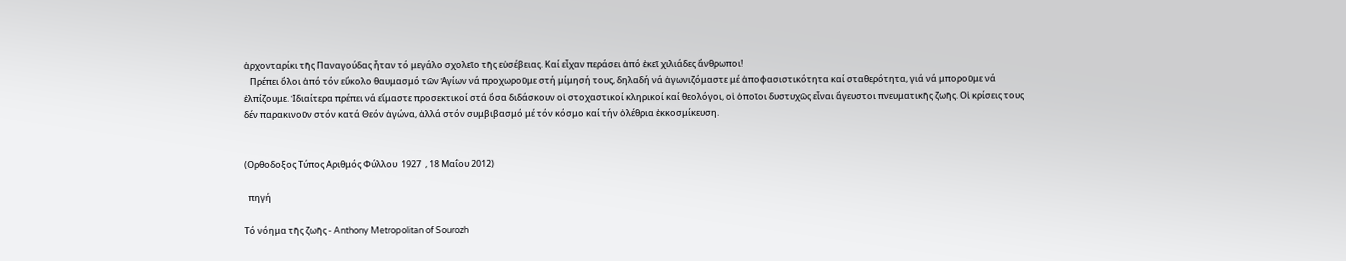ἀρχονταρίκι τῆς Παναγούδας ἦταν τό μεγάλο σχολεῖο τῆς εὐσέβειας. Καί εἶχαν περάσει ἀπό ἐκεῖ χιλιάδες ἄνθρωποι!
   Πρέπει ὅλοι ἀπό τόν εὔκολο θαυμασμό τῶν Ἁγίων νά προχωροῦμε στή μίμησή τους, δηλαδή νά ἀγωνιζόμαστε μέ ἀποφασιστικότητα καί σταθερότητα, γιά νά μποροῦμε νά ἐλπίζουμε. Ἰδιαίτερα πρέπει νά εἴμαστε προσεκτικοί στά ὅσα διδάσκουν οἱ στοχαστικοί κληρικοί καί θεολόγοι, οἱ ὁποῖοι δυστυχῶς εἶναι ἄγευστοι πνευματικῆς ζωῆς. Οἱ κρίσεις τους δέν παρακινοῦν στόν κατά Θεόν ἀγώνα, ἀλλά στόν συμβιβασμό μέ τόν κόσμο καί τήν ὀλέθρια ἐκκοσμίκευση.


(Ορθοδοξος Τύπος Αριθμός Φύλλου  1927  , 18 Μαΐου 2012)

  πηγή

Τό νόημα τῆς ζωῆς - Anthony Metropolitan of Sourozh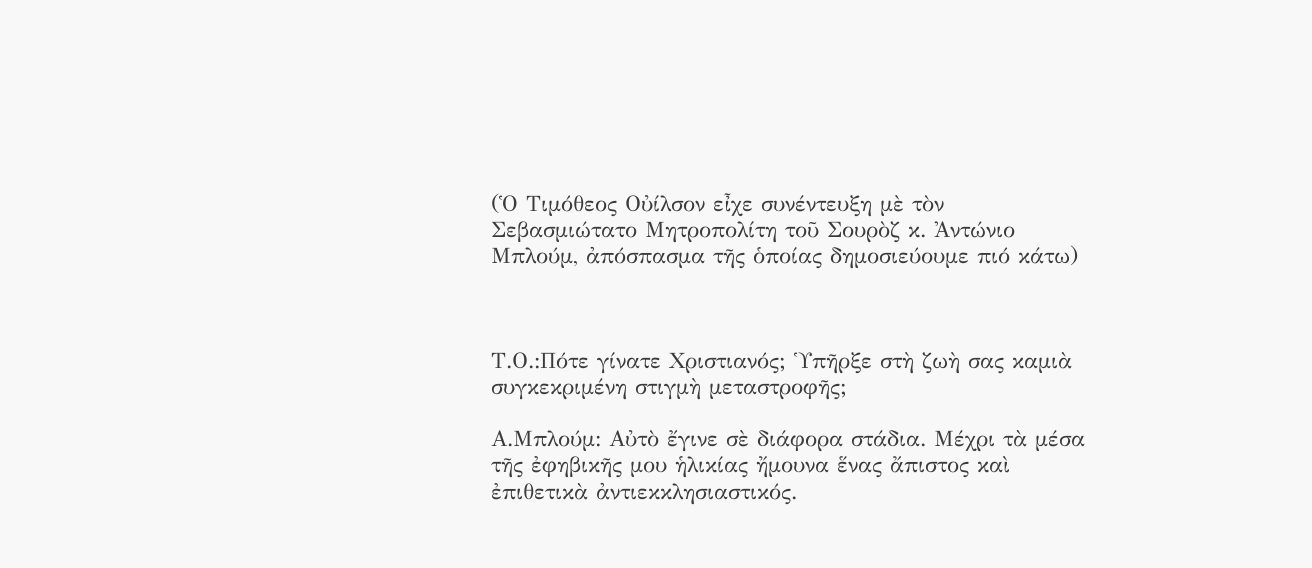(Ὁ Τιμόθεος Οὐίλσον εἶχε συνέντευξη μὲ τὸν Σεβασμιώτατο Μητροπολίτη τοῦ Σουρὸζ κ. Ἀντώνιο Μπλούμ, ἀπόσπασμα τῆς ὁποίας δημοσιεύουμε πιό κάτω)



Τ.Ο.:Πότε γίνατε Χριστιανός; Ὑπῆρξε στὴ ζωὴ σας καμιὰ συγκεκριμένη στιγμὴ μεταστροφῆς;

Α.Μπλούμ: Αὐτὸ ἔγινε σὲ διάφορα στάδια. Μέχρι τὰ μέσα τῆς ἐφηβικῆς μου ἡλικίας ἤμουνα ἕνας ἄπιστος καὶ ἐπιθετικὰ ἀντιεκκλησιαστικός.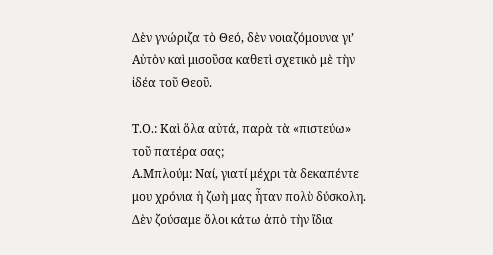Δὲν γνώριζα τὸ Θεό, δὲν νοιαζόμουνα γι’ Αὐτὸν καὶ μισοῦσα καθετὶ σχετικὸ μὲ τὴν ἰδέα τοῦ Θεοῦ.

Τ.Ο.: Καὶ ὅλα αὐτά, παρὰ τὰ «πιστεύω» τοῦ πατέρα σας;
Α.Μπλούμ: Ναί, γιατί μέχρι τὰ δεκαπέντε μου χρόνια ἡ ζωὴ μας ἦταν πολὺ δύσκολη. Δὲν ζούσαμε ὅλοι κάτω ἀπὸ τὴν ἴδια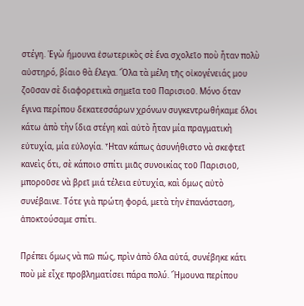στέγη. Ἐγὼ ἤμουνα ἐσωτερικὸς σὲ ἕνα σχολεῖο ποὺ ἦταν πολὺ αὐστηρό, βίαιο θὰ ἔλεγα. Ὅλα τὰ μέλη τῆς οἰκογένειάς μου ζοῦσαν σὲ διαφορετικὰ σημεῖα τοῦ Παρισιοῦ. Μόνο ὅταν ἔγινα περίπου δεκατεσσάρων χρόνων συγκεντρωθήκαμε ὅλοι κάτω ἀπὸ τὴν ἴδια στέγη καὶ αὐτὸ ἦταν μία πραγματικὴ εὐτυχία, μία εὐλογία. Ἦταν κάπως ἀσυνήθιστο νὰ σκεφτεῖ κανεὶς ὅτι, σὲ κάποιο σπίτι μιᾶς συνοικίας τοῦ Παρισιοῦ, μποροῦσε νὰ βρεῖ μιά τέλεια εὐτυχία, καὶ ὅμως αὐτὸ συνέβαινε. Τότε γιὰ πρώτη φορά, μετὰ τὴν ἐπανάσταση, ἀποκτούσαμε σπίτι.

Πρέπει ὅμως νὰ πῶ πώς, πρὶν ἀπὸ ὅλα αὐτά, συνέβηκε κάτι ποὺ μὲ εἶχε προβληματίσει πάρα πολύ. Ἤμουνα περίπου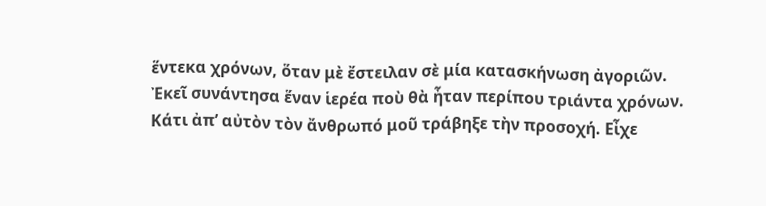ἕντεκα χρόνων, ὅταν μὲ ἔστειλαν σὲ μία κατασκήνωση ἀγοριῶν. Ἐκεῖ συνάντησα ἕναν ἱερέα ποὺ θὰ ἦταν περίπου τριάντα χρόνων. Κάτι ἀπ’ αὐτὸν τὸν ἄνθρωπό μοῦ τράβηξε τὴν προσοχή. Εἶχε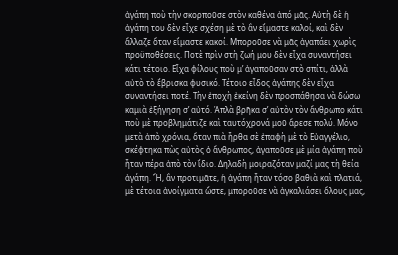ἀγάπη ποὺ τὴν σκορποῦσε στὸν καθένα ἀπό μᾶς. Αὐτὴ δὲ ἡ ἀγάπη του δὲν εἶχε σχέση μὲ τὸ ἂν εἴμαστε καλοί, καὶ δὲν ἄλλαζε ὅταν εἴμαστε κακοί. Μποροῦσε νὰ μᾶς ἀγαπάει χωρὶς προϋποθέσεις. Ποτὲ πρὶν στὴ ζωή μου δὲν εἶχα συναντήσει κάτι τέτοιο. Εἶχα φίλους ποὺ μ’ ἀγαποῦσαν στὸ σπίτι, ἀλλὰ αὐτὸ τὸ ἔβρισκα φυσικό. Τέτοιο εἶδος ἀγάπης δὲν εἶχα συναντήσει ποτέ. Τὴν ἐποχὴ ἐκείνη δὲν προσπάθησα νὰ δώσω καμιὰ ἐξήγηση σ’ αὐτό. Ἁπλὰ βρῆκα σ’ αὐτὸν τὸν ἄνθρωπο κάτι ποὺ μὲ προβλημάτιζε καὶ ταυτόχρονά μοῦ ἄρεσε πολύ. Μόνο μετὰ ἀπὸ χρόνια, ὅταν πιὰ ἦρθα σὲ ἐπαφὴ μὲ τὸ Εὐαγγέλιο, σκέφτηκα πὼς αὐτὸς ὁ ἄνθρωπος, ἀγαποῦσε μὲ μία ἀγάπη ποὺ ἦταν πέρα ἀπὸ τὸν ἴδιο. Δηλαδὴ μοιραζόταν μαζί μας τὴ θεία ἀγάπη. Ἤ, ἂν προτιμᾶτε, ἡ ἀγάπη ἦταν τόσο βαθιὰ καὶ πλατιά, μὲ τέτοια ἀνοίγματα ὥστε, μποροῦσε νὰ ἀγκαλιάσει ὅλους μας,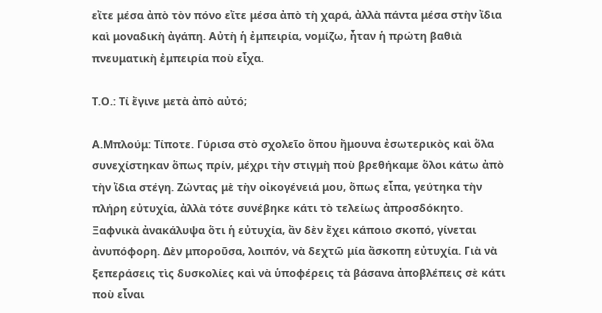εἴτε μέσα ἀπὸ τὸν πόνο εἴτε μέσα ἀπὸ τὴ χαρά, ἀλλὰ πάντα μέσα στὴν ἴδια καὶ μοναδικὴ ἀγάπη. Αὐτὴ ἡ ἐμπειρία, νομίζω, ἦταν ἡ πρώτη βαθιὰ πνευματικὴ ἐμπειρία ποὺ εἶχα.

Τ.Ο.: Τί ἔγινε μετὰ ἀπὸ αὐτό;

Α.Μπλούμ: Τίποτε. Γύρισα στὸ σχολεῖο ὅπου ἤμουνα ἐσωτερικὸς καὶ ὅλα συνεχίστηκαν ὅπως πρίν, μέχρι τὴν στιγμὴ ποὺ βρεθήκαμε ὅλοι κάτω ἀπὸ τὴν ἴδια στέγη. Ζώντας μὲ τὴν οἰκογένειά μου, ὅπως εἶπα, γεύτηκα τὴν πλήρη εὐτυχία, ἀλλὰ τότε συνέβηκε κάτι τὸ τελείως ἀπροσδόκητο. Ξαφνικὰ ἀνακάλυψα ὅτι ἡ εὐτυχία, ἂν δὲν ἔχει κάποιο σκοπό, γίνεται ἀνυπόφορη. Δὲν μποροῦσα, λοιπόν, νὰ δεχτῶ μία ἄσκοπη εὐτυχία. Γιὰ νὰ ξεπεράσεις τὶς δυσκολίες καὶ νὰ ὑποφέρεις τὰ βάσανα ἀποβλέπεις σὲ κάτι ποὺ εἶναι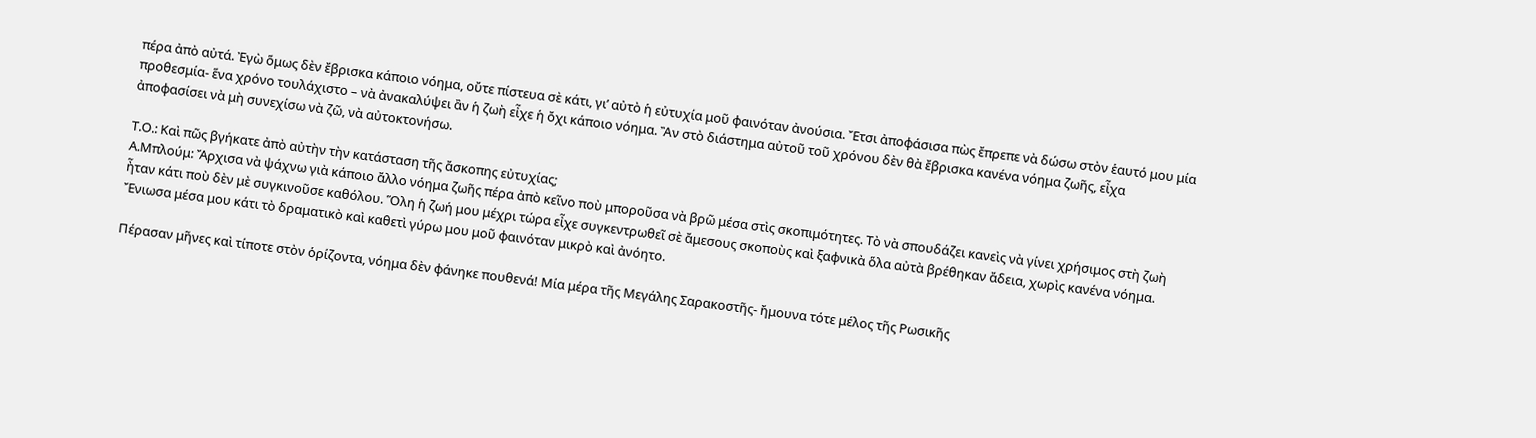πέρα ἀπὸ αὐτά. Ἐγὼ ὅμως δὲν ἔβρισκα κάποιο νόημα, οὔτε πίστευα σὲ κάτι, γι’ αὐτὸ ἡ εὐτυχία μοῦ φαινόταν ἀνούσια. Ἔτσι ἀποφάσισα πὼς ἔπρεπε νὰ δώσω στὸν ἑαυτό μου μία προθεσμία- ἕνα χρόνο τουλάχιστο – νὰ ἀνακαλύψει ἂν ἡ ζωὴ εἶχε ἡ ὄχι κάποιο νόημα. Ἂν στὸ διάστημα αὐτοῦ τοῦ χρόνου δὲν θὰ ἔβρισκα κανένα νόημα ζωῆς, εἶχα ἀποφασίσει νὰ μὴ συνεχίσω νὰ ζῶ, νὰ αὐτοκτονήσω.

Τ.Ο.: Καὶ πῶς βγήκατε ἀπὸ αὐτὴν τὴν κατάσταση τῆς ἄσκοπης εὐτυχίας;
Α.Μπλούμ: Ἄρχισα νὰ ψάχνω γιὰ κάποιο ἄλλο νόημα ζωῆς πέρα ἀπὸ κεῖνο ποὺ μποροῦσα νὰ βρῶ μέσα στὶς σκοπιμότητες. Τὸ νὰ σπουδάζει κανεὶς νὰ γίνει χρήσιμος στὴ ζωὴ ἦταν κάτι ποὺ δὲν μὲ συγκινοῦσε καθόλου. Ὅλη ἡ ζωή μου μέχρι τώρα εἶχε συγκεντρωθεῖ σὲ ἄμεσους σκοποὺς καὶ ξαφνικὰ ὅλα αὐτὰ βρέθηκαν ἄδεια, χωρὶς κανένα νόημα. Ἔνιωσα μέσα μου κάτι τὸ δραματικὸ καὶ καθετὶ γύρω μου μοῦ φαινόταν μικρὸ καὶ ἀνόητο.

Πέρασαν μῆνες καὶ τίποτε στὸν ὁρίζοντα, νόημα δὲν φάνηκε πουθενά! Μία μέρα τῆς Μεγάλης Σαρακοστῆς- ἤμουνα τότε μέλος τῆς Ρωσικῆς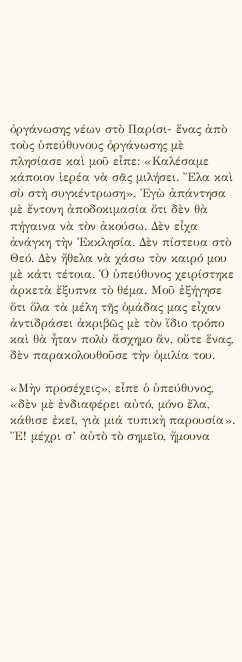ὀργάνωσης νέων στὸ Παρίσι- ἕνας ἀπὸ τοὺς ὑπεύθυνους ὀργάνωσης μὲ πλησίασε καὶ μοῦ εἶπε: «Καλέσαμε κάποιον ἱερέα νὰ σᾶς μιλήσει. Ἔλα καὶ σὺ στὴ συγκέντρωση». Ἐγὼ ἀπάντησα μὲ ἔντονη ἀποδοκιμασία ὅτι δὲν θὰ πήγαινα νὰ τὸν ἀκούσω. Δὲν εἶχα ἀνάγκη τὴν Ἐκκλησία. Δὲν πίστευα στὸ Θεό. Δὲν ἤθελα νὰ χάσω τὸν καιρό μου μὲ κάτι τέτοια. Ὁ ὑπεύθυνος χειρίστηκε ἀρκετὰ ἔξυπνα τὸ θέμα. Μοῦ ἐξήγησε ὅτι ὅλα τὰ μέλη τῆς ὁμάδας μας εἶχαν ἀντιδράσει ἀκριβῶς μὲ τὸν ἴδιο τρόπο καὶ θὰ ἦταν πολὺ ἄσχημο ἄν, οὔτε ἕνας, δὲν παρακολουθοῦσε τὴν ὁμιλία του.

«Μὴν προσέχεις», εἶπε ὁ ὑπεύθυνος, «δὲν μὲ ἐνδιαφέρει αὐτό, μόνο ἔλα, κάθισε ἐκεῖ, γιὰ μιά τυπικὴ παρουσία». Ἔ! μέχρι σ’ αὐτὸ τὸ σημεῖο, ἤμουνα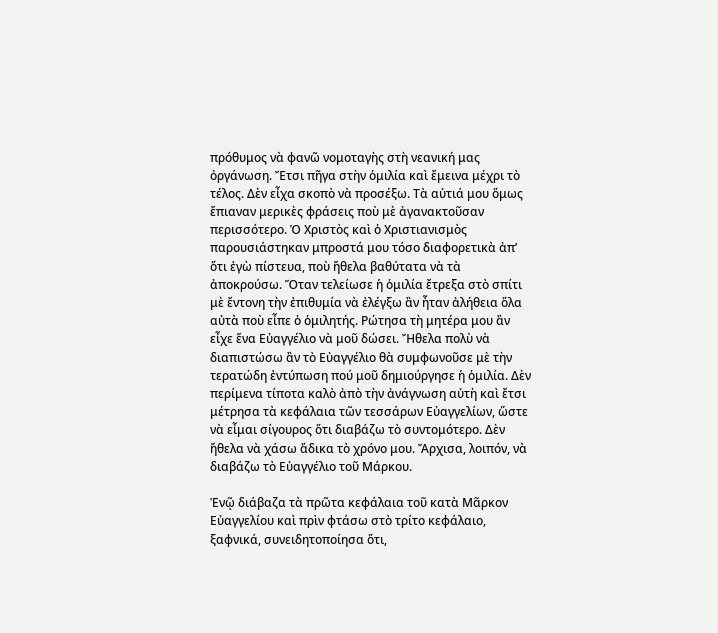πρόθυμος νὰ φανῶ νομοταγὴς στὴ νεανική μας ὀργάνωση. Ἔτσι πῆγα στὴν ὁμιλία καὶ ἔμεινα μέχρι τὸ τέλος. Δὲν εἶχα σκοπὸ νὰ προσέξω. Τὰ αὐτιά μου ὅμως ἔπιαναν μερικὲς φράσεις ποὺ μὲ ἀγανακτοῦσαν περισσότερο. Ὁ Χριστὸς καὶ ὁ Χριστιανισμὸς παρουσιάστηκαν μπροστά μου τόσο διαφορετικὰ ἀπ’ ὅτι ἐγὼ πίστευα, ποὺ ἤθελα βαθύτατα νὰ τὰ ἀποκρούσω. Ὅταν τελείωσε ἡ ὁμιλία ἔτρεξα στὸ σπίτι μὲ ἔντονη τὴν ἐπιθυμία νὰ ἐλέγξω ἂν ἦταν ἀλήθεια ὅλα αὐτὰ ποὺ εἶπε ὁ ὁμιλητής. Ρώτησα τὴ μητέρα μου ἂν εἶχε ἕνα Εὐαγγέλιο νὰ μοῦ δώσει. Ἤθελα πολὺ νὰ διαπιστώσω ἂν τὸ Εὐαγγέλιο θὰ συμφωνοῦσε μὲ τὴν τερατώδη ἐντύπωση πού μοῦ δημιούργησε ἡ ὁμιλία. Δὲν περίμενα τίποτα καλὸ ἀπὸ τὴν ἀνάγνωση αὐτὴ καὶ ἔτσι μέτρησα τὰ κεφάλαια τῶν τεσσάρων Εὐαγγελίων, ὥστε νὰ εἶμαι σίγουρος ὅτι διαβάζω τὸ συντομότερο. Δὲν ἤθελα νὰ χάσω ἄδικα τὸ χρόνο μου. Ἄρχισα, λοιπόν, νὰ διαβάζω τὸ Εὐαγγέλιο τοῦ Μάρκου.

Ἐνῷ διάβαζα τὰ πρῶτα κεφάλαια τοῦ κατὰ Μᾶρκον Εὐαγγελίου καὶ πρὶν φτάσω στὸ τρίτο κεφάλαιο, ξαφνικά, συνειδητοποίησα ὅτι,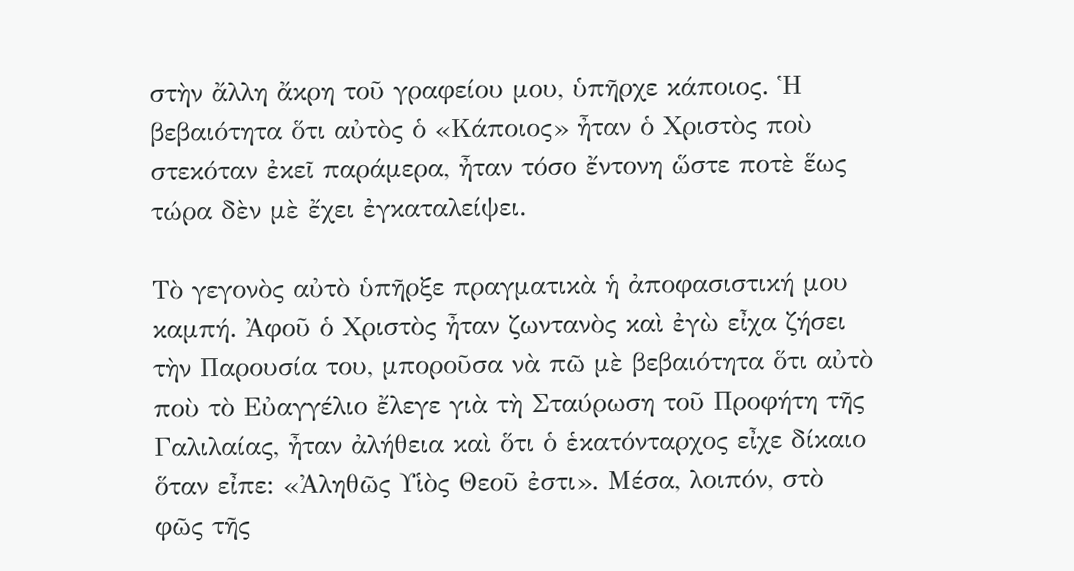στὴν ἄλλη ἄκρη τοῦ γραφείου μου, ὑπῆρχε κάποιος. Ἡ βεβαιότητα ὅτι αὐτὸς ὁ «Κάποιος» ἦταν ὁ Χριστὸς ποὺ στεκόταν ἐκεῖ παράμερα, ἦταν τόσο ἔντονη ὥστε ποτὲ ἕως τώρα δὲν μὲ ἔχει ἐγκαταλείψει.

Τὸ γεγονὸς αὐτὸ ὑπῆρξε πραγματικὰ ἡ ἀποφασιστική μου καμπή. Ἀφοῦ ὁ Χριστὸς ἦταν ζωντανὸς καὶ ἐγὼ εἶχα ζήσει τὴν Παρουσία του, μποροῦσα νὰ πῶ μὲ βεβαιότητα ὅτι αὐτὸ ποὺ τὸ Εὐαγγέλιο ἔλεγε γιὰ τὴ Σταύρωση τοῦ Προφήτη τῆς Γαλιλαίας, ἦταν ἀλήθεια καὶ ὅτι ὁ ἑκατόνταρχος εἶχε δίκαιο ὅταν εἶπε: «Ἀληθῶς Υἱὸς Θεοῦ ἐστι». Μέσα, λοιπόν, στὸ φῶς τῆς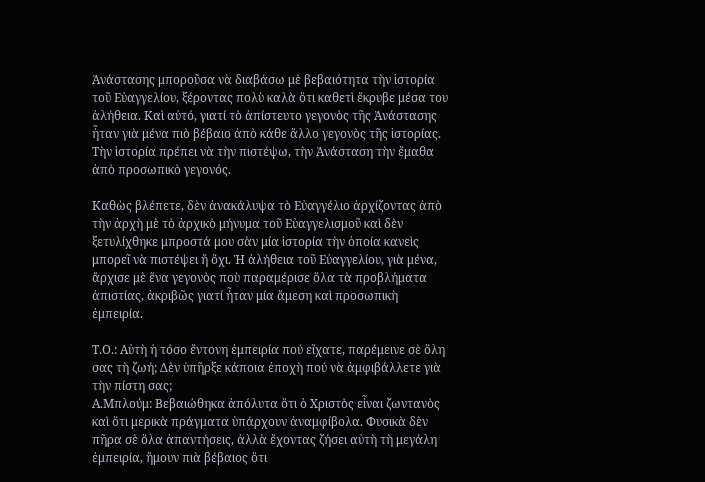Ἀνάστασης μποροῦσα νὰ διαβάσω μὲ βεβαιότητα τὴν ἱστορία τοῦ Εὐαγγελίου, ξέροντας πολὺ καλὰ ὅτι καθετὶ ἔκρυβε μέσα του ἀλήθεια. Καὶ αὐτό, γιατί τὸ ἀπίστευτο γεγονὸς τῆς Ἀνάστασης ἦταν γιὰ μένα πιὸ βέβαιο ἀπὸ κάθε ἄλλο γεγονὸς τῆς ἱστορίας. Τὴν ἱστορία πρέπει νὰ τὴν πιστέψω, τὴν Ἀνάσταση τὴν ἔμαθα ἀπὸ προσωπικὸ γεγονός.

Καθὼς βλέπετε, δὲν ἀνακάλυψα τὸ Εὐαγγέλιο ἀρχίζοντας ἀπὸ τὴν ἀρχὴ μὲ τὸ ἀρχικὸ μήνυμα τοῦ Εὐαγγελισμοῦ καὶ δὲν ξετυλίχθηκε μπροστά μου σὰν μία ἱστορία τὴν ὁποία κανεὶς μπορεῖ νὰ πιστέψει ἤ ὄχι. Ἡ ἀλήθεια τοῦ Εὐαγγελίου, γιὰ μένα, ἄρχισε μὲ ἕνα γεγονὸς ποὺ παραμέρισε ὅλα τὰ προβλήματα ἀπιστίας, ἀκριβῶς γιατί ἦταν μία ἄμεση καὶ προσωπικὴ ἐμπειρία.

Τ.Ο.: Αὐτὴ ἡ τόσο ἔντονη ἐμπειρία πού εἴχατε, παρέμεινε σὲ ὅλη σας τὴ ζωή; Δὲν ὑπῆρξε κάποια ἐποχὴ πού νὰ ἀμφιβάλλετε γιὰ τὴν πίστη σας;
Α.Μπλούμ: Βεβαιώθηκα ἀπόλυτα ὅτι ὁ Χριστὸς εἶναι ζωντανὸς καὶ ὅτι μερικὰ πράγματα ὑπάρχουν ἀναμφίβολα. Φυσικὰ δὲν πῆρα σὲ ὅλα ἀπαντήσεις, ἀλλὰ ἔχοντας ζήσει αὐτὴ τὴ μεγάλη ἐμπειρία, ἤμουν πιὰ βέβαιος ὅτι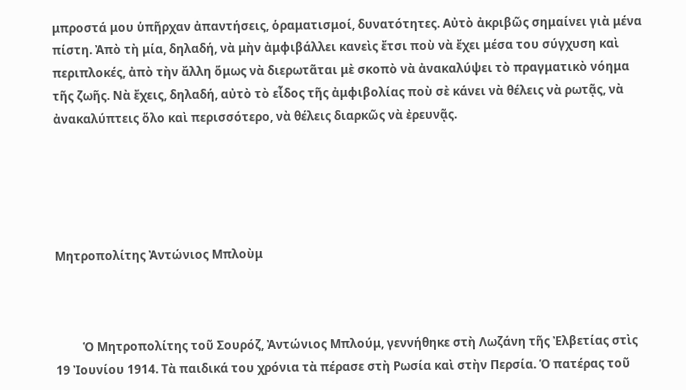μπροστά μου ὑπῆρχαν ἀπαντήσεις, ὁραματισμοί, δυνατότητες. Αὐτὸ ἀκριβῶς σημαίνει γιὰ μένα πίστη. Ἀπὸ τὴ μία, δηλαδή, νὰ μὴν ἀμφιβάλλει κανεὶς ἔτσι ποὺ νὰ ἔχει μέσα του σύγχυση καὶ περιπλοκές, ἀπὸ τὴν ἄλλη ὅμως νὰ διερωτᾶται μὲ σκοπὸ νὰ ἀνακαλύψει τὸ πραγματικὸ νόημα τῆς ζωῆς. Νὰ ἔχεις, δηλαδή, αὐτὸ τὸ εἶδος τῆς ἀμφιβολίας ποὺ σὲ κάνει νὰ θέλεις νὰ ρωτᾷς, νὰ ἀνακαλύπτεις ὅλο καὶ περισσότερο, νὰ θέλεις διαρκῶς νὰ ἐρευνᾷς.





Μητροπολίτης Ἀντώνιος Μπλοὺμ



         Ὁ Μητροπολίτης τοῦ Σουρόζ, Ἀντώνιος Μπλούμ, γεννήθηκε στὴ Λωζάνη τῆς Ἐλβετίας στὶς 19 Ἰουνίου 1914. Τὰ παιδικά του χρόνια τὰ πέρασε στὴ Ρωσία καὶ στὴν Περσία. Ὁ πατέρας τοῦ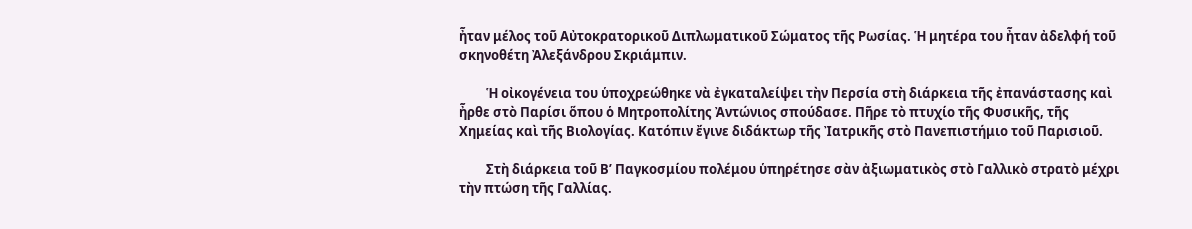ἦταν μέλος τοῦ Αὐτοκρατορικοῦ Διπλωματικοῦ Σώματος τῆς Ρωσίας. Ἡ μητέρα του ἦταν ἀδελφή τοῦ σκηνοθέτη Ἀλεξάνδρου Σκριάμπιν.

         Ἡ οἰκογένεια του ὑποχρεώθηκε νὰ ἐγκαταλείψει τὴν Περσία στὴ διάρκεια τῆς ἐπανάστασης καὶ ἦρθε στὸ Παρίσι ὅπου ὁ Μητροπολίτης Ἀντώνιος σπούδασε. Πῆρε τὸ πτυχίο τῆς Φυσικῆς, τῆς Χημείας καὶ τῆς Βιολογίας. Κατόπιν ἔγινε διδάκτωρ τῆς Ἰατρικῆς στὸ Πανεπιστήμιο τοῦ Παρισιοῦ.

         Στὴ διάρκεια τοῦ Β’ Παγκοσμίου πολέμου ὑπηρέτησε σὰν ἀξιωματικὸς στὸ Γαλλικὸ στρατὸ μέχρι τὴν πτώση τῆς Γαλλίας.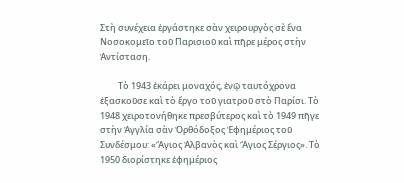Στὴ συνέχεια ἐργάστηκε σὰν χειρουργὸς σὲ ἕνα Νοσοκομεῖο τοῦ Παρισιοῦ καὶ πῆρε μέρος στὴν Ἀντίσταση.

         Τὸ 1943 ἐκάρει μοναχός, ἐνῷ ταυτόχρονα ἐξασκοῦσε καὶ τὸ ἔργο τοῦ γιατροῦ στὸ Παρίσι. Τὸ 1948 χειροτονήθηκε πρεσβύτερος καὶ τὸ 1949 πῆγε στὴν Ἀγγλία σὰν Ὀρθόδοξος Ἐφημέριος τοῦ Συνδέσμου: «Ἅγιος Ἀλβανὸς καὶ Ἅγιος Σέργιος». Τὸ 1950 διορίστηκε ἐφημέριος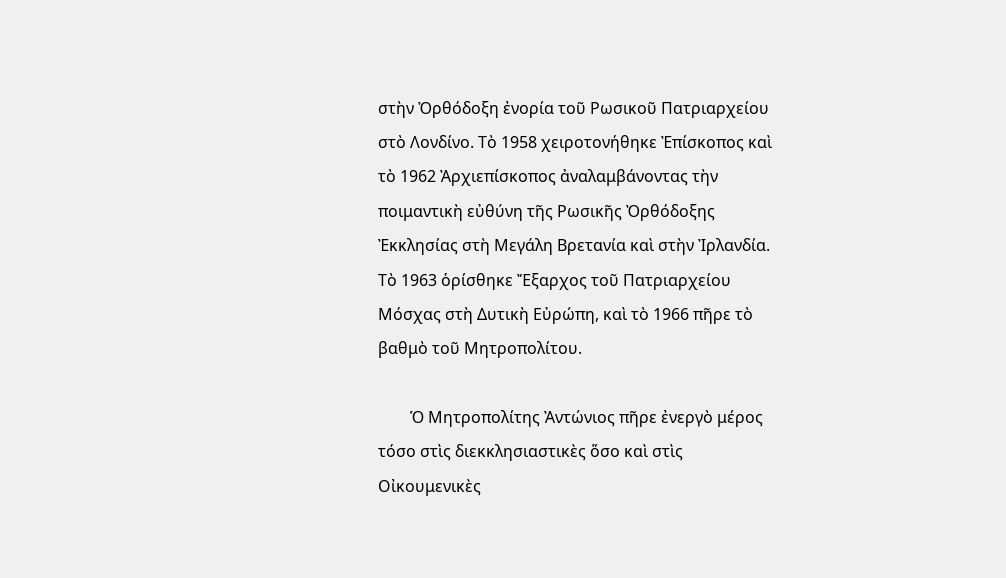στὴν Ὀρθόδοξη ἐνορία τοῦ Ρωσικοῦ Πατριαρχείου στὸ Λονδίνο. Τὸ 1958 χειροτονήθηκε Ἐπίσκοπος καὶ τὸ 1962 Ἀρχιεπίσκοπος ἀναλαμβάνοντας τὴν ποιμαντικὴ εὐθύνη τῆς Ρωσικῆς Ὀρθόδοξης Ἐκκλησίας στὴ Μεγάλη Βρετανία καὶ στὴν Ἰρλανδία. Τὸ 1963 ὁρίσθηκε Ἔξαρχος τοῦ Πατριαρχείου Μόσχας στὴ Δυτικὴ Εὐρώπη, καὶ τὸ 1966 πῆρε τὸ βαθμὸ τοῦ Μητροπολίτου.

        Ὁ Μητροπολίτης Ἀντώνιος πῆρε ἐνεργὸ μέρος τόσο στὶς διεκκλησιαστικὲς ὅσο καὶ στὶς Οἰκουμενικὲς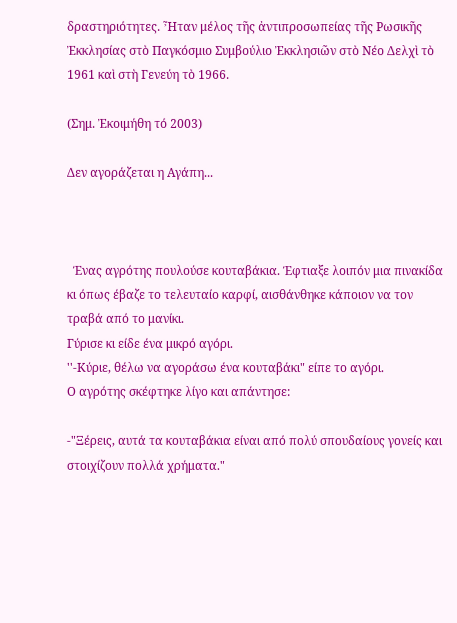δραστηριότητες. Ἦταν μέλος τῆς ἀντιπροσωπείας τῆς Ρωσικῆς Ἐκκλησίας στὸ Παγκόσμιο Συμβούλιο Ἐκκλησιῶν στὸ Νέο Δελχὶ τὸ 1961 καὶ στὴ Γενεύη τὸ 1966.

(Σημ. Ἐκοιμήθη τό 2003)

Δεν αγοράζεται η Αγάπη...



  Ένας αγρότης πουλούσε κουταβάκια. Έφτιαξε λοιπόν μια πινακίδα κι όπως έβαζε το τελευταίο καρφί, αισθάνθηκε κάποιον να τον τραβά από το μανίκι.
Γύρισε κι είδε ένα μικρό αγόρι.
''-Κύριε, θέλω να αγοράσω ένα κουταβάκι" είπε το αγόρι.
Ο αγρότης σκέφτηκε λίγο και απάντησε:

-"Ξέρεις, αυτά τα κουταβάκια είναι από πολύ σπουδαίους γονείς και στοιχίζουν πολλά χρήματα."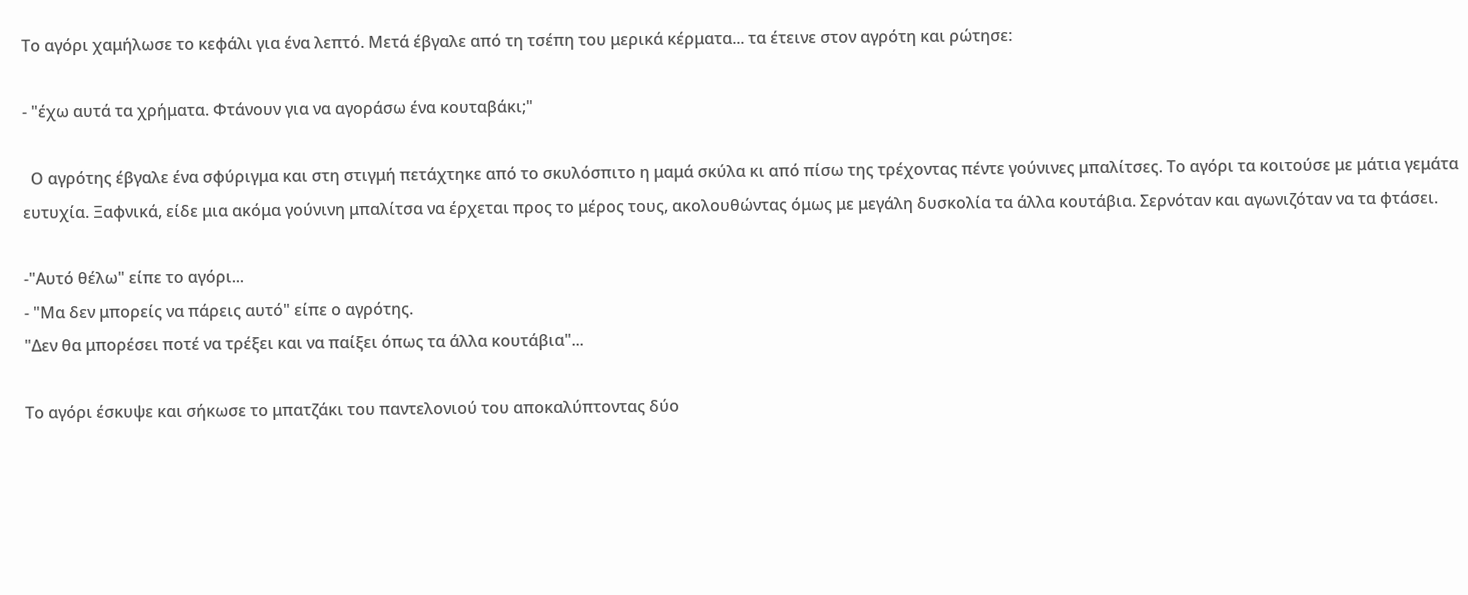Το αγόρι χαμήλωσε το κεφάλι για ένα λεπτό. Μετά έβγαλε από τη τσέπη του μερικά κέρματα... τα έτεινε στον αγρότη και ρώτησε:

- "έχω αυτά τα χρήματα. Φτάνουν για να αγοράσω ένα κουταβάκι;"

  Ο αγρότης έβγαλε ένα σφύριγμα και στη στιγμή πετάχτηκε από το σκυλόσπιτο η μαμά σκύλα κι από πίσω της τρέχοντας πέντε γούνινες μπαλίτσες. Το αγόρι τα κοιτούσε με μάτια γεμάτα ευτυχία. Ξαφνικά, είδε μια ακόμα γούνινη μπαλίτσα να έρχεται προς το μέρος τους, ακολουθώντας όμως με μεγάλη δυσκολία τα άλλα κουτάβια. Σερνόταν και αγωνιζόταν να τα φτάσει.

-"Αυτό θέλω" είπε το αγόρι...
- "Μα δεν μπορείς να πάρεις αυτό" είπε ο αγρότης.
"Δεν θα μπορέσει ποτέ να τρέξει και να παίξει όπως τα άλλα κουτάβια"...

Το αγόρι έσκυψε και σήκωσε το μπατζάκι του παντελονιού του αποκαλύπτοντας δύο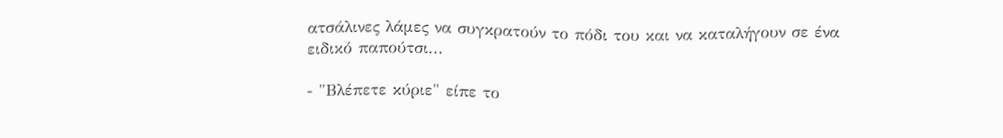ατσάλινες λάμες να συγκρατούν το πόδι του και να καταλήγουν σε ένα ειδικό παπούτσι...

- "Βλέπετε κύριε" είπε το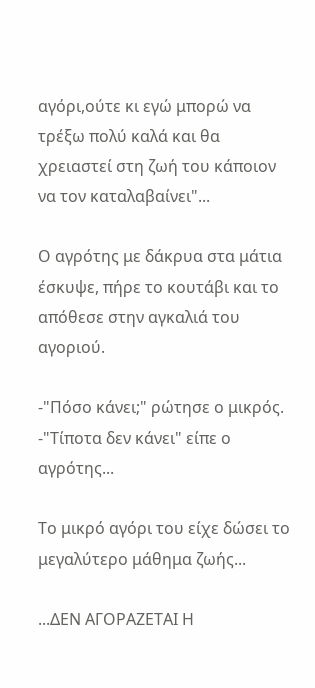αγόρι,ούτε κι εγώ μπορώ να τρέξω πολύ καλά και θα χρειαστεί στη ζωή του κάποιον να τον καταλαβαίνει"...

Ο αγρότης με δάκρυα στα μάτια έσκυψε, πήρε το κουτάβι και το απόθεσε στην αγκαλιά του αγοριού.

-"Πόσο κάνει;" ρώτησε ο μικρός.
-"Τίποτα δεν κάνει" είπε ο αγρότης...

Το μικρό αγόρι του είχε δώσει το μεγαλύτερο μάθημα ζωής...

...ΔΕΝ ΑΓΟΡΑΖΕΤΑΙ Η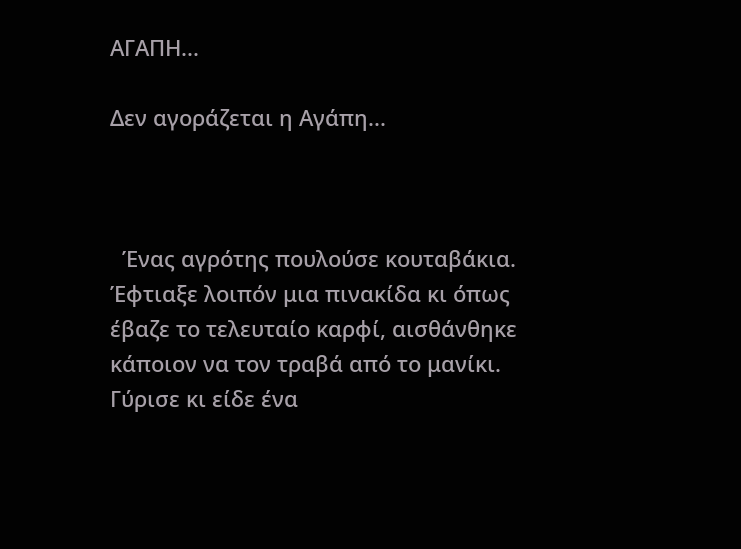ΑΓΑΠΗ...

Δεν αγοράζεται η Αγάπη...



  Ένας αγρότης πουλούσε κουταβάκια. Έφτιαξε λοιπόν μια πινακίδα κι όπως έβαζε το τελευταίο καρφί, αισθάνθηκε κάποιον να τον τραβά από το μανίκι.
Γύρισε κι είδε ένα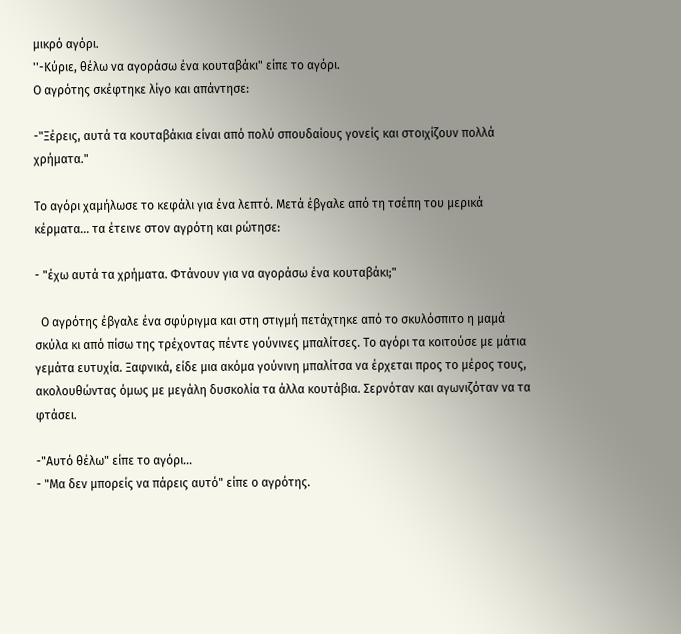μικρό αγόρι.
''-Κύριε, θέλω να αγοράσω ένα κουταβάκι" είπε το αγόρι.
Ο αγρότης σκέφτηκε λίγο και απάντησε:

-"Ξέρεις, αυτά τα κουταβάκια είναι από πολύ σπουδαίους γονείς και στοιχίζουν πολλά χρήματα."

Το αγόρι χαμήλωσε το κεφάλι για ένα λεπτό. Μετά έβγαλε από τη τσέπη του μερικά κέρματα... τα έτεινε στον αγρότη και ρώτησε:

- "έχω αυτά τα χρήματα. Φτάνουν για να αγοράσω ένα κουταβάκι;"

  Ο αγρότης έβγαλε ένα σφύριγμα και στη στιγμή πετάχτηκε από το σκυλόσπιτο η μαμά σκύλα κι από πίσω της τρέχοντας πέντε γούνινες μπαλίτσες. Το αγόρι τα κοιτούσε με μάτια γεμάτα ευτυχία. Ξαφνικά, είδε μια ακόμα γούνινη μπαλίτσα να έρχεται προς το μέρος τους, ακολουθώντας όμως με μεγάλη δυσκολία τα άλλα κουτάβια. Σερνόταν και αγωνιζόταν να τα φτάσει.

-"Αυτό θέλω" είπε το αγόρι...
- "Μα δεν μπορείς να πάρεις αυτό" είπε ο αγρότης.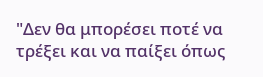"Δεν θα μπορέσει ποτέ να τρέξει και να παίξει όπως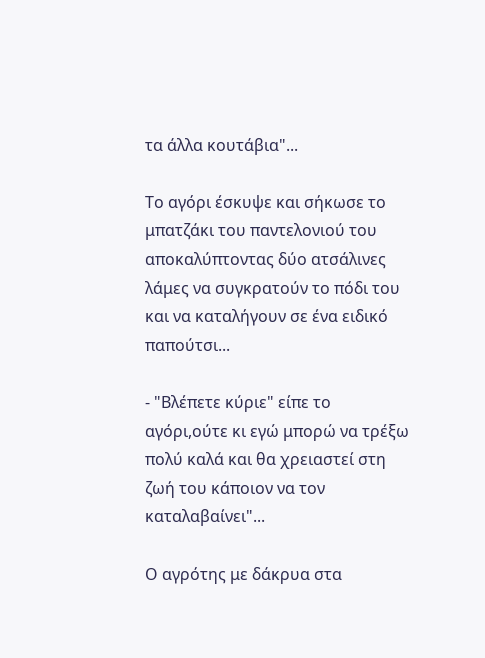τα άλλα κουτάβια"...

Το αγόρι έσκυψε και σήκωσε το μπατζάκι του παντελονιού του αποκαλύπτοντας δύο ατσάλινες λάμες να συγκρατούν το πόδι του και να καταλήγουν σε ένα ειδικό παπούτσι...

- "Βλέπετε κύριε" είπε το αγόρι,ούτε κι εγώ μπορώ να τρέξω πολύ καλά και θα χρειαστεί στη ζωή του κάποιον να τον καταλαβαίνει"...

Ο αγρότης με δάκρυα στα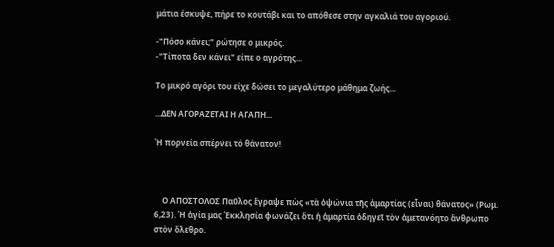μάτια έσκυψε, πήρε το κουτάβι και το απόθεσε στην αγκαλιά του αγοριού.

-"Πόσο κάνει;" ρώτησε ο μικρός.
-"Τίποτα δεν κάνει" είπε ο αγρότης...

Το μικρό αγόρι του είχε δώσει το μεγαλύτερο μάθημα ζωής...

...ΔΕΝ ΑΓΟΡΑΖΕΤΑΙ Η ΑΓΑΠΗ...

Ἡ πορνεία σπέρνει τό θάνατον!



    Ο ΑΠΟΣΤΟΛΟΣ Παῦλος ἔγραψε πὼς «τὰ ὀψώνια τῆς ἁμαρτίας (εἶναι) θάνατος» (Ρωμ. 6,23). Ἡ ἁγία μας Ἐκκλησία φωνάζει ὅτι ἡ ἁμαρτία ὁδηγεῖ τὸν ἀμετανόητο ἄνθρωπο στὸν ὄλεθρο.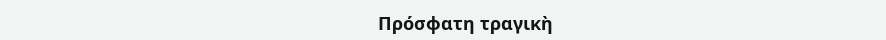Πρόσφατη τραγικὴ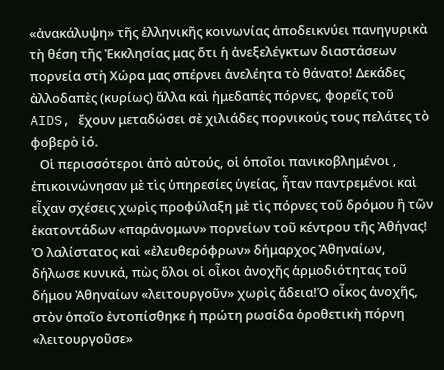«ἀνακάλυψη» τῆς ἑλληνικῆς κοινωνίας ἀποδεικνύει πανηγυρικὰ τὴ θέση τῆς Ἐκκλησίας μας ὅτι ἡ ἀνεξελέγκτων διαστάσεων πορνεία στὴ Χώρα μας σπέρνει ἀνελέητα τὸ θάνατο! Δεκάδες ἀλλοδαπὲς (κυρίως) ἄλλα καὶ ἡμεδαπὲς πόρνες, φορεῖς τοῦ AIDS, ἔχουν μεταδώσει σὲ χιλιάδες πορνικούς τους πελάτες τὸ φοβερὸ ἰό.
   Οἱ περισσότεροι ἀπὸ αὐτούς, οἱ ὁποῖοι πανικοβλημένοι , ἐπικοινώνησαν μὲ τὶς ὑπηρεσίες ὑγείας, ἦταν παντρεμένοι καὶ εἶχαν σχέσεις χωρὶς προφύλαξη μὲ τὶς πόρνες τοῦ δρόμου ἢ τῶν ἑκατοντάδων «παράνομων» πορνείων τοῦ κέντρου τῆς Ἀθήνας! Ὁ λαλίστατος καὶ «ἐλευθερόφρων» δήμαρχος Ἀθηναίων, δήλωσε κυνικά, πὼς ὅλοι οἱ οἶκοι ἀνοχῆς ἁρμοδιότητας τοῦ δήμου Ἀθηναίων «λειτουργοῦν» χωρὶς ἄδεια!Ὁ οἶκος ἀνοχῆς, στὸν ὁποῖο ἐντοπίσθηκε ἡ πρώτη ρωσίδα ὁροθετικὴ πόρνη «λειτουργοῦσε»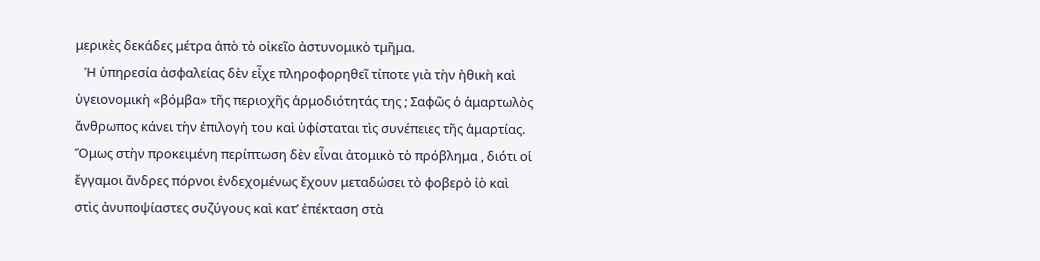μερικὲς δεκάδες μέτρα ἀπὸ τὸ οἰκεῖο ἀστυνομικὸ τμῆμα.
   Ἡ ὑπηρεσία ἀσφαλείας δὲν εἶχε πληροφορηθεῖ τίποτε γιὰ τὴν ἠθικὴ καὶ ὑγειονομικὴ «βόμβα» τῆς περιοχῆς ἁρμοδιότητάς της ; Σαφῶς ὁ ἁμαρτωλὸς ἄνθρωπος κάνει τὴν ἐπιλογή του καὶ ὑφίσταται τὶς συνέπειες τῆς ἁμαρτίας. Ὅμως στὴν προκειμένη περίπτωση δὲν εἶναι ἀτομικὸ τὸ πρόβλημα , διότι οἱ ἔγγαμοι ἄνδρες πόρνοι ἐνδεχομένως ἔχουν μεταδώσει τὸ φοβερὸ ἰὸ καὶ στὶς ἀνυποψίαστες συζύγους καὶ κατʼ ἐπέκταση στὰ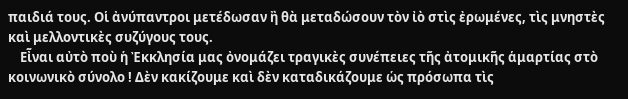παιδιά τους. Οἱ ἀνύπαντροι μετέδωσαν ἢ θὰ μεταδώσουν τὸν ἰὸ στὶς ἐρωμένες, τὶς μνηστὲς καὶ μελλοντικὲς συζύγους τους.
    Εἶναι αὐτὸ ποὺ ἡ Ἐκκλησία μας ὀνομάζει τραγικὲς συνέπειες τῆς ἀτομικῆς ἁμαρτίας στὸ κοινωνικὸ σύνολο ! Δὲν κακίζουμε καὶ δὲν καταδικάζουμε ὡς πρόσωπα τὶς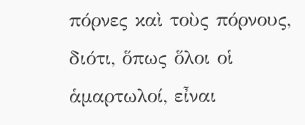πόρνες καὶ τοὺς πόρνους, διότι, ὅπως ὅλοι οἱ ἁμαρτωλοί, εἶναι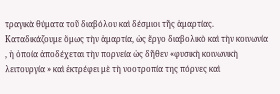τραγικὰ θύματα τοῦ διαβόλου καὶ δέσμιοι τῆς ἁμαρτίας. Καταδικάζουμε ὅμως τὴν ἁμαρτία, ὡς ἔργο διαβολικὸ καὶ τὴν κοινωνία , ἡ ὁποία ἀποδέχεται τὴν πορνεία ὡς δῆθεν «φυσικὴ κοινωνικὴ λειτουργία » καὶ ἐκτρέφει μὲ τὴ νοοτροπία της πόρνες καὶ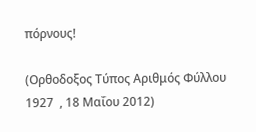πόρνους!

(Ορθοδοξος Τύπος Αριθμός Φύλλου  1927  , 18 Μαΐου 2012)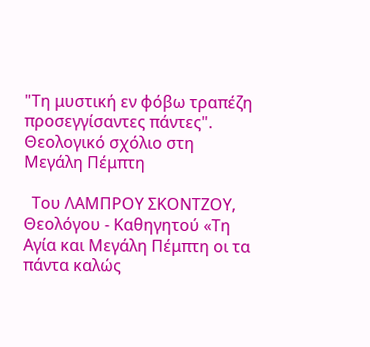"Τη μυστική εν φόβω τραπέζη προσεγγίσαντες πάντες". Θεολογικό σχόλιο στη Μεγάλη Πέμπτη

  Του ΛΑΜΠΡΟΥ ΣΚΟΝΤΖΟΥ, Θεολόγου - Καθηγητού «Τη Αγία και Μεγάλη Πέμπτη οι τα πάντα καλώς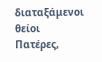διαταξάμενοι θείοι Πατέρες,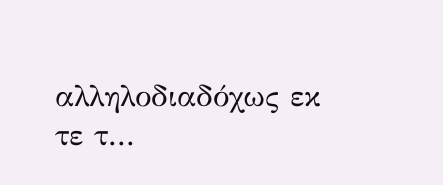αλληλοδιαδόχως εκ τε τ...